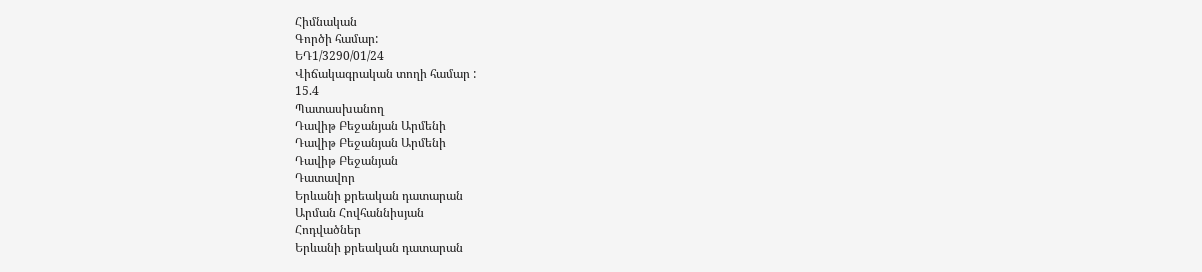Հիմնական
Գործի համար:
ԵԴ1/3290/01/24
Վիճակագրական տողի համար :
15.4
Պատասխանող
Դավիթ Բեջանյան Արմենի
Դավիթ Բեջանյան Արմենի
Դավիթ Բեջանյան
Դատավոր
Երևանի քրեական դատարան
Արման Հովհաննիսյան
Հոդվածներ
Երևանի քրեական դատարան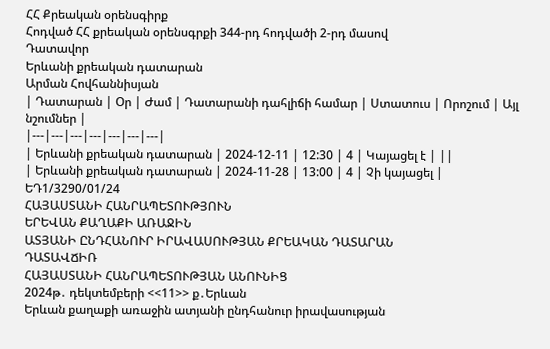ՀՀ Քրեական օրենսգիրք
Հոդված ՀՀ քրեական օրենսգրքի 344-րդ հոդվածի 2-րդ մասով
Դատավոր
Երևանի քրեական դատարան
Արման Հովհաննիսյան
| Դատարան | Օր | Ժամ | Դատարանի դահլիճի համար | Ստատուս | Որոշում | Այլ նշումներ |
|---|---|---|---|---|---|---|
| Երևանի քրեական դատարան | 2024-12-11 | 12:30 | 4 | Կայացել է | ||
| Երևանի քրեական դատարան | 2024-11-28 | 13:00 | 4 | Չի կայացել |
ԵԴ1/3290/01/24
ՀԱՅԱՍՏԱՆԻ ՀԱՆՐԱՊԵՏՈՒԹՅՈՒՆ
ԵՐԵՎԱՆ ՔԱՂԱՔԻ ԱՌԱՋԻՆ
ԱՏՅԱՆԻ ԸՆԴՀԱՆՈՒՐ ԻՐԱՎԱՍՈՒԹՅԱՆ ՔՐԵԱԿԱՆ ԴԱՏԱՐԱՆ
ԴԱՏԱՎՃԻՌ
ՀԱՅԱՍՏԱՆԻ ՀԱՆՐԱՊԵՏՈՒԹՅԱՆ ԱՆՈՒՆԻՑ
2024թ․ դեկտեմբերի <<11>> ք․Երևան
Երևան քաղաքի առաջին ատյանի ընդհանուր իրավասության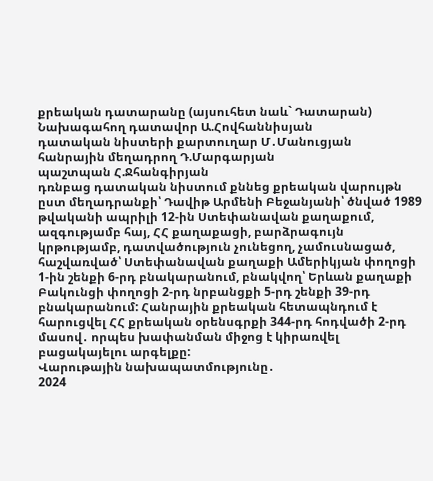քրեական դատարանը (այսուհետ նաև` Դատարան)
Նախագահող դատավոր Ա.Հովհաննիսյան
դատական նիստերի քարտուղար Մ․Մանուցյան
հանրային մեղադրող Դ.Մարգարյան
պաշտպան Հ.Ջհանգիրյան
դռնբաց դատական նիստում քննեց քրեական վարույթն ըստ մեղադրանքի՝ Դավիթ Արմենի Բեջանյանի՝ ծնված 1989 թվականի ապրիլի 12-ին Ստեփանավան քաղաքում, ազգությամբ հայ, ՀՀ քաղաքացի, բարձրագույն կրթությամբ, դատվածություն չունեցող, չամուսնացած, հաշվառված՝ Ստեփանավան քաղաքի Ամերիկյան փողոցի 1-ին շենքի 6-րդ բնակարանում, բնակվող՝ Երևան քաղաքի Բակունցի փողոցի 2-րդ նրբանցքի 5-րդ շենքի 39-րդ բնակարանում: Հանրային քրեական հետապնդում է հարուցվել ՀՀ քրեական օրենսգրքի 344-րդ հոդվածի 2-րդ մասով․ որպես խափանման միջոց է կիրառվել բացակայելու արգելքը:
Վարութային նախապատմությունը․
2024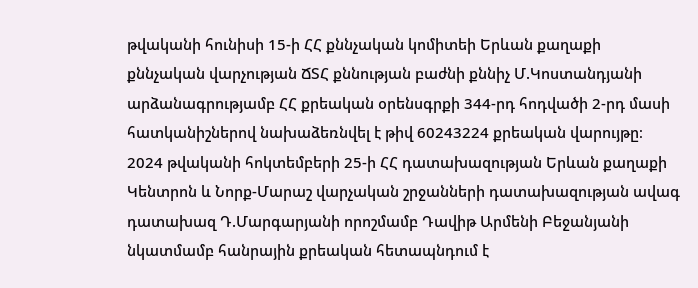թվականի հունիսի 15-ի ՀՀ քննչական կոմիտեի Երևան քաղաքի քննչական վարչության ՃՏՀ քննության բաժնի քննիչ Մ.Կոստանդյանի արձանագրությամբ ՀՀ քրեական օրենսգրքի 344-րդ հոդվածի 2-րդ մասի հատկանիշներով նախաձեռնվել է թիվ 60243224 քրեական վարույթը։
2024 թվականի հոկտեմբերի 25-ի ՀՀ դատախազության Երևան քաղաքի Կենտրոն և Նորք-Մարաշ վարչական շրջանների դատախազության ավագ դատախազ Դ.Մարգարյանի որոշմամբ Դավիթ Արմենի Բեջանյանի նկատմամբ հանրային քրեական հետապնդում է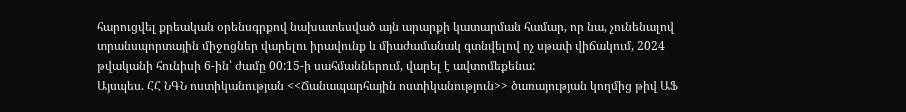հարուցվել քրեական օրենսգրքով նախատեսված այն արարքի կատարման համար, որ նա, չունենալով տրանսպորտային միջոցներ վարելու իրավունք և միաժամանակ գտնվելով ոչ սթափ վիճակում, 2024 թվականի հունիսի 6-ին՝ ժամը 00:15-ի սահմաններում, վարել է ավտոմեքենա:
Այսպես. ՀՀ ՆԳՆ ոստիկանության <<Ճանապարհային ոստիկանություն>> ծառայության կողմից թիվ ԱՖ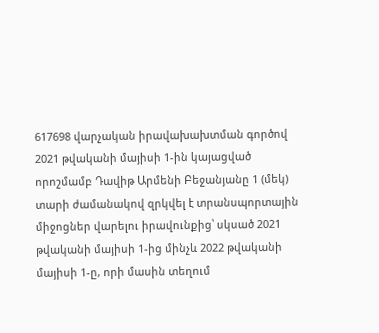617698 վարչական իրավախախտման գործով 2021 թվականի մայիսի 1-ին կայացված որոշմամբ Դավիթ Արմենի Բեջանյանը 1 (մեկ) տարի ժամանակով զրկվել է տրանսպորտային միջոցներ վարելու իրավունքից՝ սկսած 2021 թվականի մայիսի 1-ից մինչև 2022 թվականի մայիսի 1-ը, որի մասին տեղում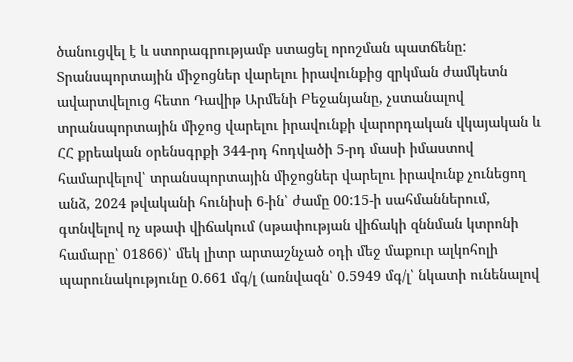ծանուցվել է և ստորագրությամբ ստացել որոշման պատճենը: Տրանսպորտային միջոցներ վարելու իրավունքից զրկման ժամկետն ավարտվելուց հետո Դավիթ Արմենի Բեջանյանը, չստանալով տրանսպորտային միջոց վարելու իրավունքի վարորդական վկայական և ՀՀ քրեական օրենսգրքի 344-րդ հոդվածի 5-րդ մասի իմաստով համարվելով՝ տրանսպորտային միջոցներ վարելու իրավունք չունեցող անձ, 2024 թվականի հունիսի 6-ին՝ ժամը 00:15-ի սահմաններում, գտնվելով ոչ սթափ վիճակում (սթափության վիճակի զննման կտրոնի համարը՝ 01866)՝ մեկ լիտր արտաշնչած օդի մեջ մաքուր ալկոհոլի պարունակությունը 0.661 մգ/լ (առնվազն՝ 0.5949 մգ/լ՝ նկատի ունենալով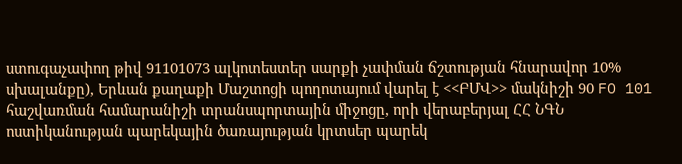ստուգաչափող թիվ 91101073 ալկոտեստեր սարքի չափման ճշտության հնարավոր 10% սխալանքը), Երևան քաղաքի Մաշտոցի պողոտայում վարել է <<ԲՄՎ>> մակնիշի 90 FO 101 հաշվառման համարանիշի տրանսպորտային միջոցը, որի վերաբերյալ ՀՀ ՆԳՆ ոստիկանության պարեկային ծառայության կրտսեր պարեկ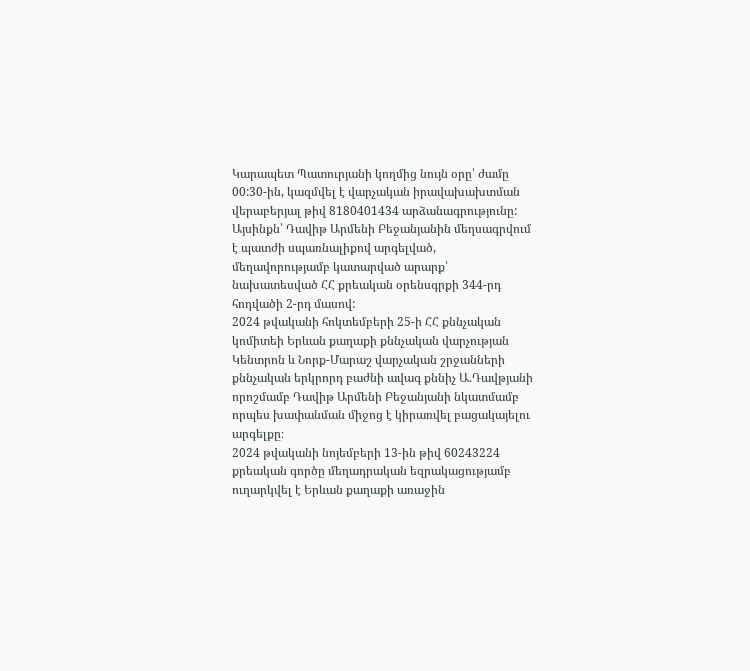Կարապետ Պատուրյանի կողմից նույն օրը՝ ժամը 00:30-ին, կազմվել է վարչական իրավախախտման վերաբերյալ թիվ 8180401434 արձանագրությունը:
Այսինքն՝ Դավիթ Արմենի Բեջանյանին մեղսագրվում է պատժի սպառնալիքով արգելված, մեղավորությամբ կատարված արարք՝ նախատեսված ՀՀ քրեական օրենսգրքի 344-րդ հոդվածի 2-րդ մասով:
2024 թվականի հոկտեմբերի 25-ի ՀՀ քննչական կոմիտեի Երևան քաղաքի քննչական վարչության Կենտրոն և Նորք-Մարաշ վարչական շրջանների քննչական երկրորդ բաժնի ավագ քննիչ Ա.Դավթյանի որոշմամբ Դավիթ Արմենի Բեջանյանի նկատմամբ որպես խափանման միջոց է կիրառվել բացակայելու արգելքը։
2024 թվականի նոյեմբերի 13-ին թիվ 60243224 քրեական գործը մեղադրական եզրակացությամբ ուղարկվել է Երևան քաղաքի առաջին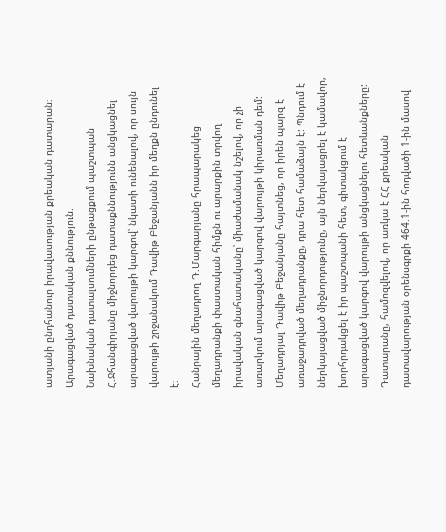ատյանի ընդհանուր իրավասության քրեական դատարան։
Արագացված դատական քննություն.
Նախնական դատալսումների ընթացքում պաշտպան Հ.Ջհանգիրյանը միջնորդեց դատաքննությունն անցկացնել արագացված վարույթի կարգով՝ նկատի ունենալով, որ սույն վարույթի շրջանակում Դավիթ Բեջանյանն իր մեղքն ընդունել է։
Հանրային մեղադրող Դ.Մարգարյանը հրապարակեց մեղադրանքի փաստական հիմքն ու արարքին տրվող իրավական գնահատականը՝ միաժամանակ նշելով, որ չի առարկում արագացված կարգով վարույթի կիրառման դեմ:
Մեղադրյալ Դավիթ Բեջանյանը հայտնեց, որ իրեն պարզ է առաջադրված մեղադրանքը, դրա հետ համաձայն է: Պնդում է ներկայացված միջնորդությունը, այն ներկայացրել է կամավոր, խորհրդակցել է իր պաշտպանի հետ, գիտակցում է արագացված կարգով վարույթի անցկացնելու հետևանքները:
Դատարանը, համոզվելով, որ առկա է ՀՀ քրեական դատավարության օրենսգրքի 464.1-ին հոդվածի 1-ին մասով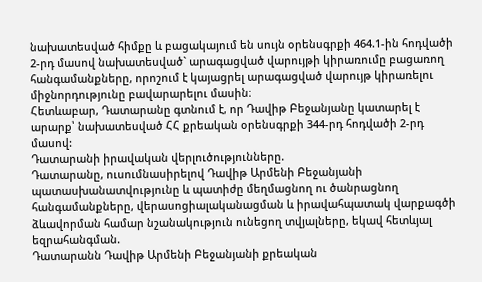նախատեսված հիմքը և բացակայում են սույն օրենսգրքի 464.1-ին հոդվածի 2-րդ մասով նախատեսված` արագացված վարույթի կիրառումը բացառող հանգամանքները, որոշում է կայացրել արագացված վարույթ կիրառելու միջնորդությունը բավարարելու մասին։
Հետևաբար, Դատարանը գտնում է, որ Դավիթ Բեջանյանը կատարել է արարք՝ նախատեսված ՀՀ քրեական օրենսգրքի 344-րդ հոդվածի 2-րդ մասով:
Դատարանի իրավական վերլուծությունները.
Դատարանը, ուսումնասիրելով Դավիթ Արմենի Բեջանյանի պատասխանատվությունը և պատիժը մեղմացնող ու ծանրացնող հանգամանքները, վերասոցիալականացման և իրավահպատակ վարքագծի ձևավորման համար նշանակություն ունեցող տվյալները, եկավ հետևյալ եզրահանգման.
Դատարանն Դավիթ Արմենի Բեջանյանի քրեական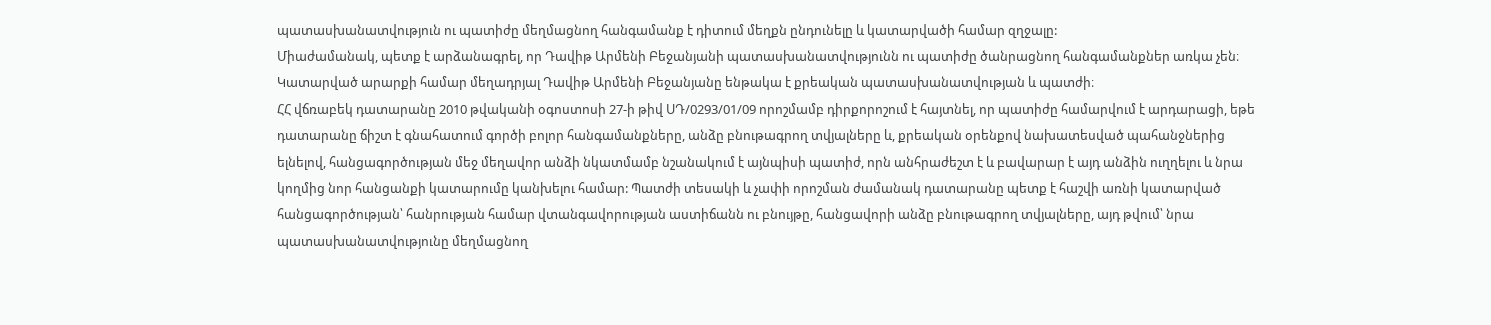պատասխանատվություն ու պատիժը մեղմացնող հանգամանք է դիտում մեղքն ընդունելը և կատարվածի համար զղջալը:
Միաժամանակ, պետք է արձանագրել, որ Դավիթ Արմենի Բեջանյանի պատասխանատվությունն ու պատիժը ծանրացնող հանգամանքներ առկա չեն։
Կատարված արարքի համար մեղադրյալ Դավիթ Արմենի Բեջանյանը ենթակա է քրեական պատասխանատվության և պատժի։
ՀՀ վճռաբեկ դատարանը 2010 թվականի օգոստոսի 27-ի թիվ ՍԴ/0293/01/09 որոշմամբ դիրքորոշում է հայտնել, որ պատիժը համարվում է արդարացի, եթե դատարանը ճիշտ է գնահատում գործի բոլոր հանգամանքները, անձը բնութագրող տվյալները և, քրեական օրենքով նախատեսված պահանջներից ելնելով, հանցագործության մեջ մեղավոր անձի նկատմամբ նշանակում է այնպիսի պատիժ, որն անհրաժեշտ է և բավարար է այդ անձին ուղղելու և նրա կողմից նոր հանցանքի կատարումը կանխելու համար: Պատժի տեսակի և չափի որոշման ժամանակ դատարանը պետք է հաշվի առնի կատարված հանցագործության՝ հանրության համար վտանգավորության աստիճանն ու բնույթը, հանցավորի անձը բնութագրող տվյալները, այդ թվում՝ նրա պատասխանատվությունը մեղմացնող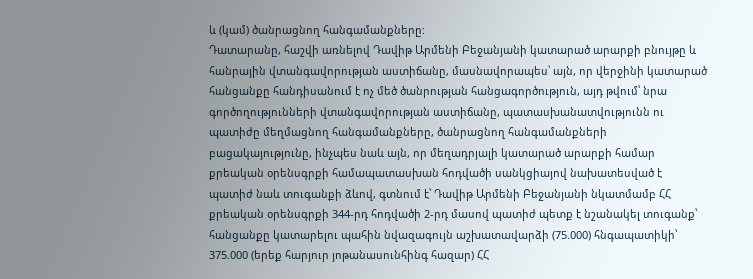և (կամ) ծանրացնող հանգամանքները:
Դատարանը, հաշվի առնելով Դավիթ Արմենի Բեջանյանի կատարած արարքի բնույթը և հանրային վտանգավորության աստիճանը, մասնավորապես՝ այն, որ վերջինի կատարած հանցանքը հանդիսանում է ոչ մեծ ծանրության հանցագործություն, այդ թվում՝ նրա գործողությունների վտանգավորության աստիճանը, պատասխանատվությունն ու պատիժը մեղմացնող հանգամանքները, ծանրացնող հանգամանքների բացակայությունը, ինչպես նաև այն, որ մեղադրյալի կատարած արարքի համար քրեական օրենսգրքի համապատասխան հոդվածի սանկցիայով նախատեսված է պատիժ նաև տուգանքի ձևով, գտնում է՝ Դավիթ Արմենի Բեջանյանի նկատմամբ ՀՀ քրեական օրենսգրքի 344-րդ հոդվածի 2-րդ մասով պատիժ պետք է նշանակել տուգանք՝ հանցանքը կատարելու պահին նվազագույն աշխատավարձի (75.000) հնգապատիկի՝ 375.000 (երեք հարյուր յոթանասունհինգ հազար) ՀՀ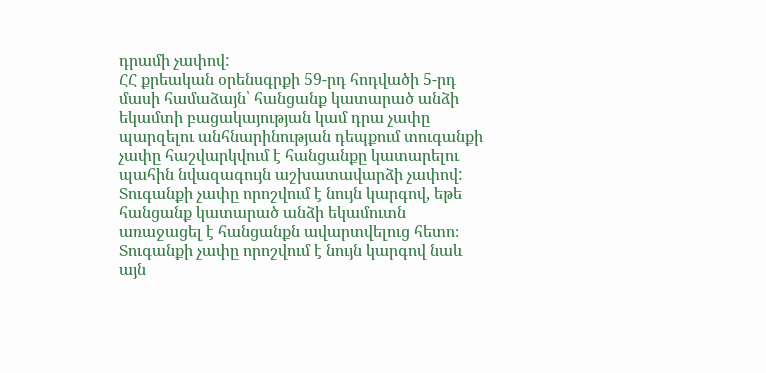դրամի չափով:
ՀՀ քրեական օրենսգրքի 59-րդ հոդվածի 5-րդ մասի համաձայն՝ հանցանք կատարած անձի եկամտի բացակայության կամ դրա չափը պարզելու անհնարինության դեպքում տուգանքի չափը հաշվարկվում է հանցանքը կատարելու պահին նվազագույն աշխատավարձի չափով: Տուգանքի չափը որոշվում է նույն կարգով, եթե հանցանք կատարած անձի եկամուտն առաջացել է հանցանքն ավարտվելուց հետո։ Տուգանքի չափը որոշվում է նույն կարգով նաև այն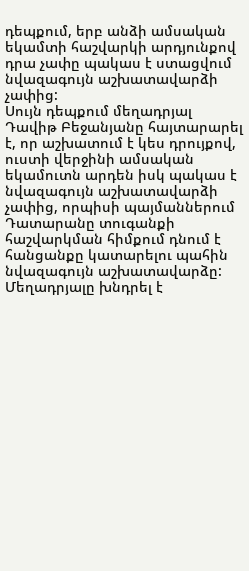դեպքում, երբ անձի ամսական եկամտի հաշվարկի արդյունքով դրա չափը պակաս է ստացվում նվազագույն աշխատավարձի չափից:
Սույն դեպքում մեղադրյալ Դավիթ Բեջանյանը հայտարարել է, որ աշխատում է կես դրույքով, ուստի վերջինի ամսական եկամուտն արդեն իսկ պակաս է նվազագույն աշխատավարձի չափից, որպիսի պայմաններում Դատարանը տուգանքի հաշվարկման հիմքում դնում է հանցանքը կատարելու պահին նվազագույն աշխատավարձը:
Մեղադրյալը խնդրել է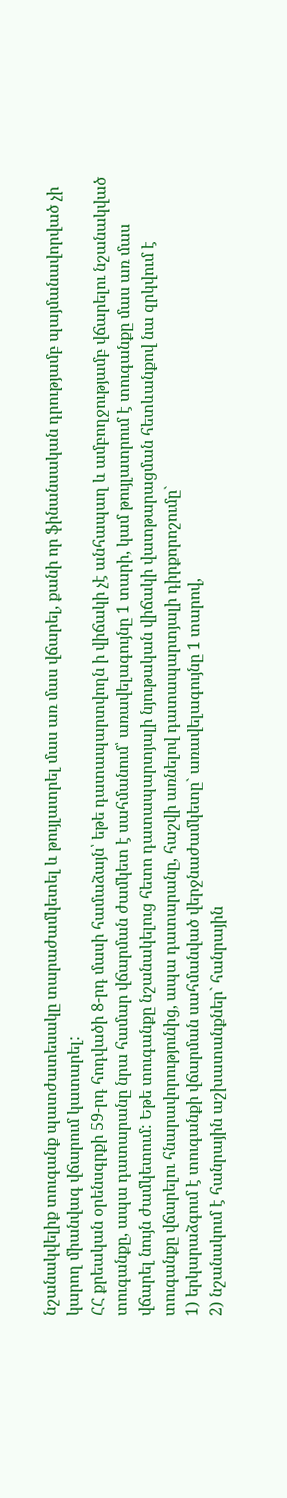նշանակվելիք տուգանք պատժատեսակը տարաժամկետել և թույլատրել մաս առ մաս վճարել, քանի որ ֆինանսական դրությամբ պայմանավորված չի կարող միանվագ վճարում կատարել:
ՀՀ քրեական օրենսգրքի 59-րդ հոդվածի 8-րդ մասի համաձայն՝ եթե դատապարտվողն ի վիճակի չէ անհապաղ և ամբողջությամբ վճարելու նշանակված տուգանքը, ապա դատարանը նրա համար վճարման ժամկետ է սահմանում՝ առավելագույնը 1 տարի, կամ թույլատրում է տուգանքը մաս առ մաս վճարել նույն ժամկետում: Եթե տուգանքը նշանակելուց հետո դատապարտյալի նյութական վիճակի վատթարացման հետևանքով նա զրկվում է տուգանքը վճարելու հնարավորությունից, ապա դատարանը, հաշվի առնելով դատապարտյալի դիրքորոշումը`
1) երկարաձգում է տուգանքի վճարման սահմանված վերջնաժամկետը` առավելագույնը 1 տարով,
2) նշանակում է հանրային աշխատանքներ` հանրային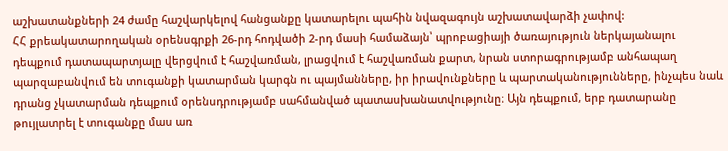աշխատանքների 24 ժամը հաշվարկելով հանցանքը կատարելու պահին նվազագույն աշխատավարձի չափով:
ՀՀ քրեակատարողական օրենսգրքի 26-րդ հոդվածի 2-րդ մասի համաձայն՝ պրոբացիայի ծառայություն ներկայանալու դեպքում դատապարտյալը վերցվում է հաշվառման, լրացվում է հաշվառման քարտ, նրան ստորագրությամբ անհապաղ պարզաբանվում են տուգանքի կատարման կարգն ու պայմանները, իր իրավունքները և պարտականությունները, ինչպես նաև դրանց չկատարման դեպքում օրենսդրությամբ սահմանված պատասխանատվությունը։ Այն դեպքում, երբ դատարանը թույլատրել է տուգանքը մաս առ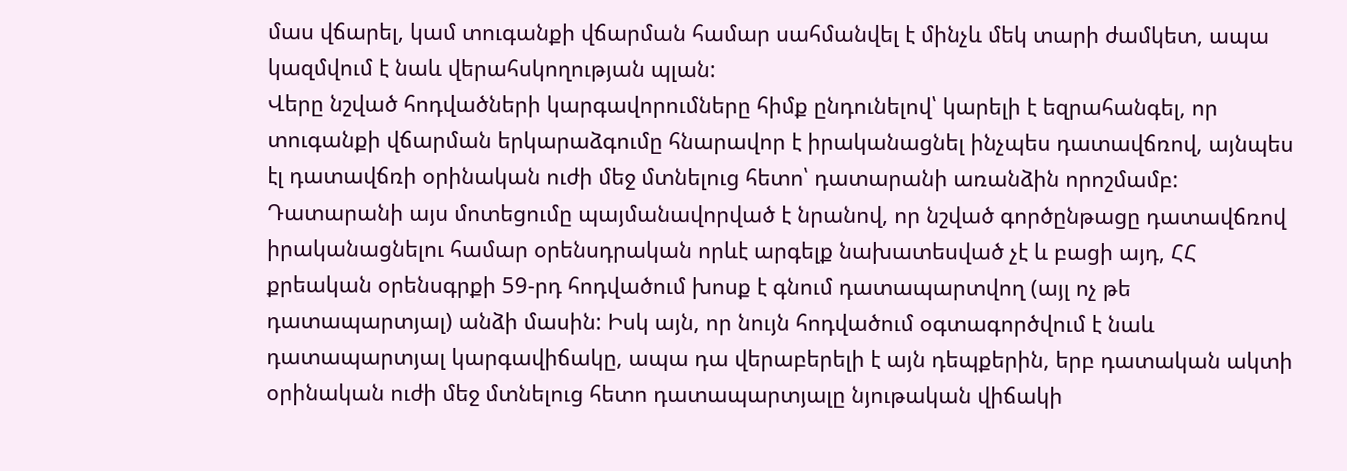մաս վճարել, կամ տուգանքի վճարման համար սահմանվել է մինչև մեկ տարի ժամկետ, ապա կազմվում է նաև վերահսկողության պլան:
Վերը նշված հոդվածների կարգավորումները հիմք ընդունելով՝ կարելի է եզրահանգել, որ տուգանքի վճարման երկարաձգումը հնարավոր է իրականացնել ինչպես դատավճռով, այնպես էլ դատավճռի օրինական ուժի մեջ մտնելուց հետո՝ դատարանի առանձին որոշմամբ: Դատարանի այս մոտեցումը պայմանավորված է նրանով, որ նշված գործընթացը դատավճռով իրականացնելու համար օրենսդրական որևէ արգելք նախատեսված չէ և բացի այդ, ՀՀ քրեական օրենսգրքի 59-րդ հոդվածում խոսք է գնում դատապարտվող (այլ ոչ թե դատապարտյալ) անձի մասին: Իսկ այն, որ նույն հոդվածում օգտագործվում է նաև դատապարտյալ կարգավիճակը, ապա դա վերաբերելի է այն դեպքերին, երբ դատական ակտի օրինական ուժի մեջ մտնելուց հետո դատապարտյալը նյութական վիճակի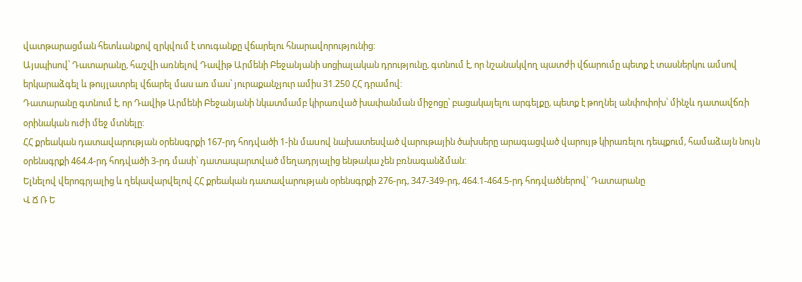վատթարացման հետևանքով զրկվում է տուգանքը վճարելու հնարավորությունից:
Այսպիսով՝ Դատարանը, հաշվի առնելով Դավիթ Արմենի Բեջանյանի սոցիալական դրությունը, գտնում է, որ նշանակվող պատժի վճարումը պետք է տասներկու ամսով երկարաձգել և թույլատրել վճարել մաս առ մաս՝ յուրաքանչյուր ամիս 31.250 ՀՀ դրամով:
Դատարանը գտնում է, որ Դավիթ Արմենի Բեջանյանի նկատմամբ կիրառված խափանման միջոցը՝ բացակայելու արգելքը, պետք է թողնել անփոփոխ՝ մինչև դատավճռի օրինական ուժի մեջ մտնելը:
ՀՀ քրեական դատավարության օրենսգրքի 167-րդ հոդվածի 1-ին մաuով նախատեսված վարութային ծախսերը արագացված վարույթ կիրառելու դեպքում, համաձայն նույն օրենսգրքի 464.4-րդ հոդվածի 3-րդ մասի՝ դատապարտված մեղադրյալից ենթակա չեն բռնագանձման:
Ելնելով վերոգրյալից և ղեկավարվելով ՀՀ քրեական դատավարության օրենսգրքի 276-րդ, 347-349-րդ, 464.1-464.5-րդ հոդվածներով` Դատարանը
Վ Ճ Ռ Ե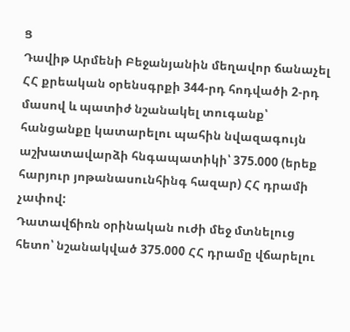Ց
Դավիթ Արմենի Բեջանյանին մեղավոր ճանաչել ՀՀ քրեական օրենսգրքի 344-րդ հոդվածի 2-րդ մասով և պատիժ նշանակել տուգանք՝ հանցանքը կատարելու պահին նվազագույն աշխատավարձի հնգապատիկի՝ 375.000 (երեք հարյուր յոթանասունհինգ հազար) ՀՀ դրամի չափով:
Դատավճիռն օրինական ուժի մեջ մտնելուց հետո՝ նշանակված 375.000 ՀՀ դրամը վճարելու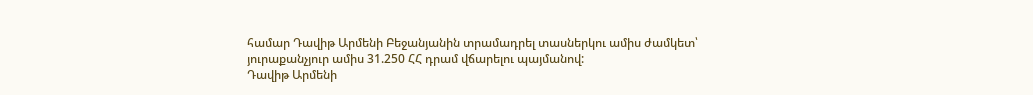համար Դավիթ Արմենի Բեջանյանին տրամադրել տասներկու ամիս ժամկետ՝ յուրաքանչյուր ամիս 31.250 ՀՀ դրամ վճարելու պայմանով:
Դավիթ Արմենի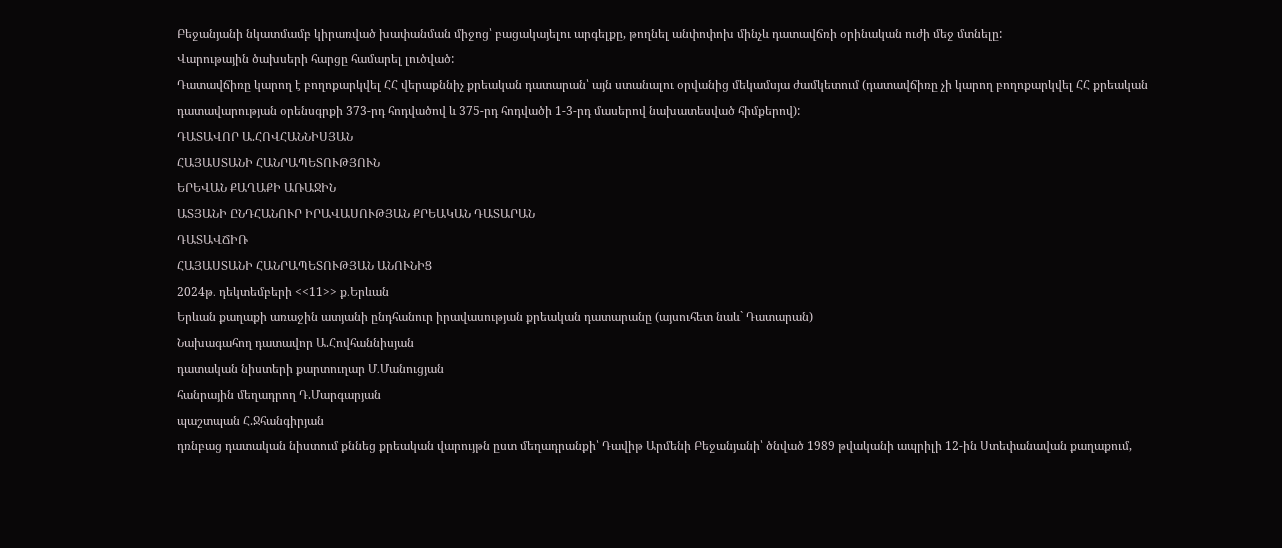Բեջանյանի նկատմամբ կիրառված խափանման միջոց՝ բացակայելու արգելքը, թողնել անփոփոխ մինչև դատավճռի օրինական ուժի մեջ մտնելը:
Վարութային ծախսերի հարցը համարել լուծված:
Դատավճիռը կարող է բողոքարկվել ՀՀ վերաքննիչ քրեական դատարան՝ այն ստանալու օրվանից մեկամսյա ժամկետում (դատավճիռը չի կարող բողոքարկվել ՀՀ քրեական դատավարության օրենսգրքի 373-րդ հոդվածով և 375-րդ հոդվածի 1-3-րդ մասերով նախատեսված հիմքերով):
ԴԱՏԱՎՈՐ Ա.ՀՈՎՀԱՆՆԻՍՅԱՆ
ՀԱՅԱՍՏԱՆԻ ՀԱՆՐԱՊԵՏՈՒԹՅՈՒՆ
ԵՐԵՎԱՆ ՔԱՂԱՔԻ ԱՌԱՋԻՆ
ԱՏՅԱՆԻ ԸՆԴՀԱՆՈՒՐ ԻՐԱՎԱՍՈՒԹՅԱՆ ՔՐԵԱԿԱՆ ԴԱՏԱՐԱՆ
ԴԱՏԱՎՃԻՌ
ՀԱՅԱՍՏԱՆԻ ՀԱՆՐԱՊԵՏՈՒԹՅԱՆ ԱՆՈՒՆԻՑ
2024թ․ դեկտեմբերի <<11>> ք․Երևան
Երևան քաղաքի առաջին ատյանի ընդհանուր իրավասության քրեական դատարանը (այսուհետ նաև` Դատարան)
Նախագահող դատավոր Ա.Հովհաննիսյան
դատական նիստերի քարտուղար Մ․Մանուցյան
հանրային մեղադրող Դ.Մարգարյան
պաշտպան Հ.Ջհանգիրյան
դռնբաց դատական նիստում քննեց քրեական վարույթն ըստ մեղադրանքի՝ Դավիթ Արմենի Բեջանյանի՝ ծնված 1989 թվականի ապրիլի 12-ին Ստեփանավան քաղաքում,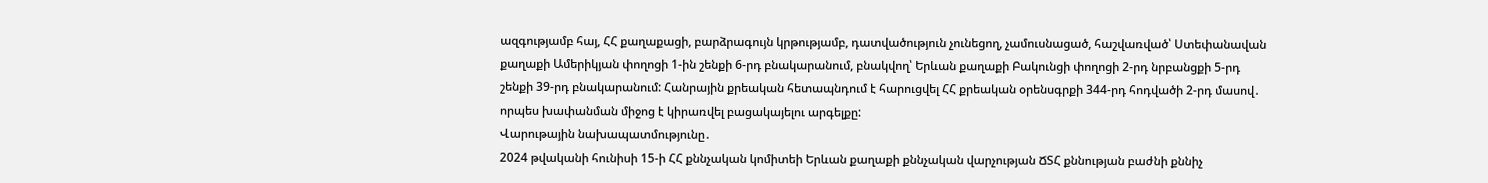ազգությամբ հայ, ՀՀ քաղաքացի, բարձրագույն կրթությամբ, դատվածություն չունեցող, չամուսնացած, հաշվառված՝ Ստեփանավան քաղաքի Ամերիկյան փողոցի 1-ին շենքի 6-րդ բնակարանում, բնակվող՝ Երևան քաղաքի Բակունցի փողոցի 2-րդ նրբանցքի 5-րդ շենքի 39-րդ բնակարանում: Հանրային քրեական հետապնդում է հարուցվել ՀՀ քրեական օրենսգրքի 344-րդ հոդվածի 2-րդ մասով․ որպես խափանման միջոց է կիրառվել բացակայելու արգելքը:
Վարութային նախապատմությունը․
2024 թվականի հունիսի 15-ի ՀՀ քննչական կոմիտեի Երևան քաղաքի քննչական վարչության ՃՏՀ քննության բաժնի քննիչ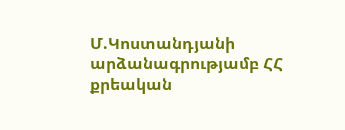Մ.Կոստանդյանի արձանագրությամբ ՀՀ քրեական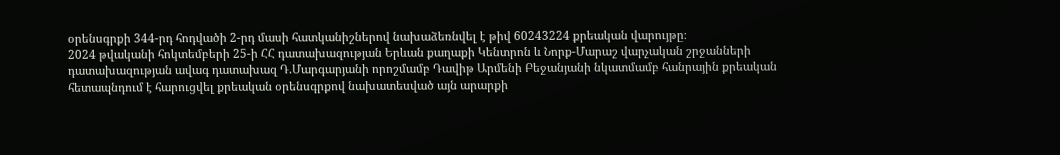օրենսգրքի 344-րդ հոդվածի 2-րդ մասի հատկանիշներով նախաձեռնվել է թիվ 60243224 քրեական վարույթը։
2024 թվականի հոկտեմբերի 25-ի ՀՀ դատախազության Երևան քաղաքի Կենտրոն և Նորք-Մարաշ վարչական շրջանների դատախազության ավագ դատախազ Դ.Մարգարյանի որոշմամբ Դավիթ Արմենի Բեջանյանի նկատմամբ հանրային քրեական հետապնդում է հարուցվել քրեական օրենսգրքով նախատեսված այն արարքի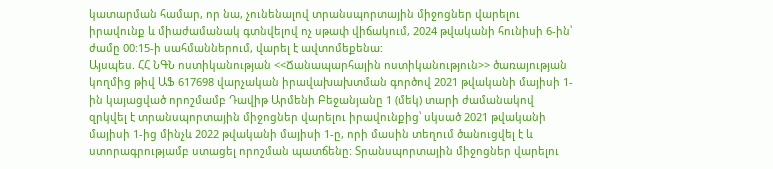կատարման համար, որ նա, չունենալով տրանսպորտային միջոցներ վարելու իրավունք և միաժամանակ գտնվելով ոչ սթափ վիճակում, 2024 թվականի հունիսի 6-ին՝ ժամը 00:15-ի սահմաններում, վարել է ավտոմեքենա:
Այսպես. ՀՀ ՆԳՆ ոստիկանության <<Ճանապարհային ոստիկանություն>> ծառայության կողմից թիվ ԱՖ 617698 վարչական իրավախախտման գործով 2021 թվականի մայիսի 1-ին կայացված որոշմամբ Դավիթ Արմենի Բեջանյանը 1 (մեկ) տարի ժամանակով զրկվել է տրանսպորտային միջոցներ վարելու իրավունքից՝ սկսած 2021 թվականի մայիսի 1-ից մինչև 2022 թվականի մայիսի 1-ը, որի մասին տեղում ծանուցվել է և ստորագրությամբ ստացել որոշման պատճենը: Տրանսպորտային միջոցներ վարելու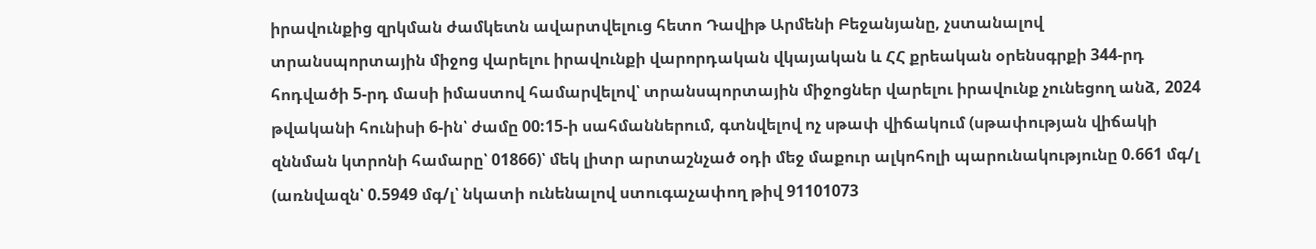իրավունքից զրկման ժամկետն ավարտվելուց հետո Դավիթ Արմենի Բեջանյանը, չստանալով տրանսպորտային միջոց վարելու իրավունքի վարորդական վկայական և ՀՀ քրեական օրենսգրքի 344-րդ հոդվածի 5-րդ մասի իմաստով համարվելով՝ տրանսպորտային միջոցներ վարելու իրավունք չունեցող անձ, 2024 թվականի հունիսի 6-ին՝ ժամը 00:15-ի սահմաններում, գտնվելով ոչ սթափ վիճակում (սթափության վիճակի զննման կտրոնի համարը՝ 01866)՝ մեկ լիտր արտաշնչած օդի մեջ մաքուր ալկոհոլի պարունակությունը 0.661 մգ/լ (առնվազն՝ 0.5949 մգ/լ՝ նկատի ունենալով ստուգաչափող թիվ 91101073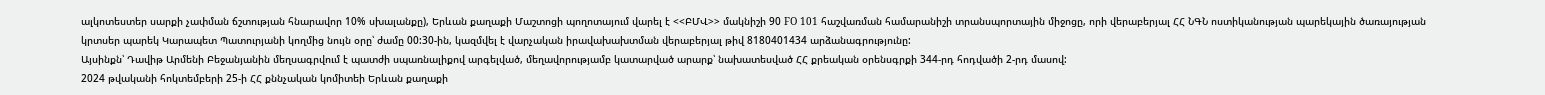ալկոտեստեր սարքի չափման ճշտության հնարավոր 10% սխալանքը), Երևան քաղաքի Մաշտոցի պողոտայում վարել է <<ԲՄՎ>> մակնիշի 90 FO 101 հաշվառման համարանիշի տրանսպորտային միջոցը, որի վերաբերյալ ՀՀ ՆԳՆ ոստիկանության պարեկային ծառայության կրտսեր պարեկ Կարապետ Պատուրյանի կողմից նույն օրը՝ ժամը 00:30-ին, կազմվել է վարչական իրավախախտման վերաբերյալ թիվ 8180401434 արձանագրությունը:
Այսինքն՝ Դավիթ Արմենի Բեջանյանին մեղսագրվում է պատժի սպառնալիքով արգելված, մեղավորությամբ կատարված արարք՝ նախատեսված ՀՀ քրեական օրենսգրքի 344-րդ հոդվածի 2-րդ մասով:
2024 թվականի հոկտեմբերի 25-ի ՀՀ քննչական կոմիտեի Երևան քաղաքի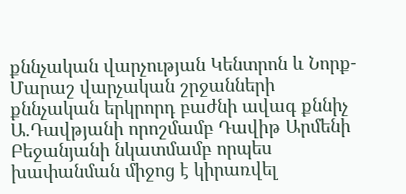քննչական վարչության Կենտրոն և Նորք-Մարաշ վարչական շրջանների քննչական երկրորդ բաժնի ավագ քննիչ Ա.Դավթյանի որոշմամբ Դավիթ Արմենի Բեջանյանի նկատմամբ որպես խափանման միջոց է կիրառվել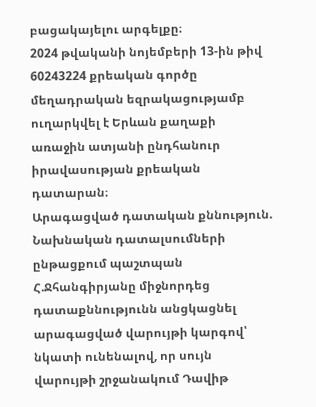բացակայելու արգելքը։
2024 թվականի նոյեմբերի 13-ին թիվ 60243224 քրեական գործը մեղադրական եզրակացությամբ ուղարկվել է Երևան քաղաքի առաջին ատյանի ընդհանուր իրավասության քրեական դատարան։
Արագացված դատական քննություն.
Նախնական դատալսումների ընթացքում պաշտպան Հ.Ջհանգիրյանը միջնորդեց դատաքննությունն անցկացնել արագացված վարույթի կարգով՝ նկատի ունենալով, որ սույն վարույթի շրջանակում Դավիթ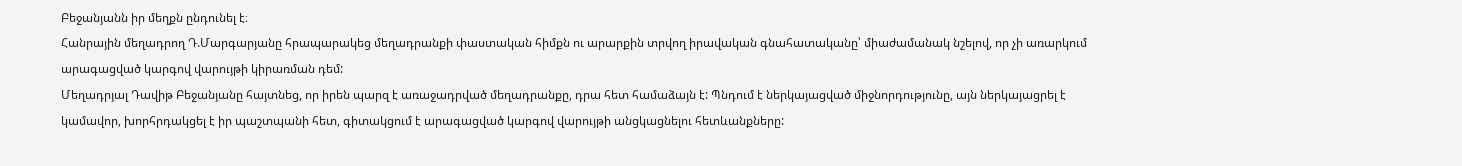Բեջանյանն իր մեղքն ընդունել է։
Հանրային մեղադրող Դ.Մարգարյանը հրապարակեց մեղադրանքի փաստական հիմքն ու արարքին տրվող իրավական գնահատականը՝ միաժամանակ նշելով, որ չի առարկում արագացված կարգով վարույթի կիրառման դեմ:
Մեղադրյալ Դավիթ Բեջանյանը հայտնեց, որ իրեն պարզ է առաջադրված մեղադրանքը, դրա հետ համաձայն է: Պնդում է ներկայացված միջնորդությունը, այն ներկայացրել է կամավոր, խորհրդակցել է իր պաշտպանի հետ, գիտակցում է արագացված կարգով վարույթի անցկացնելու հետևանքները: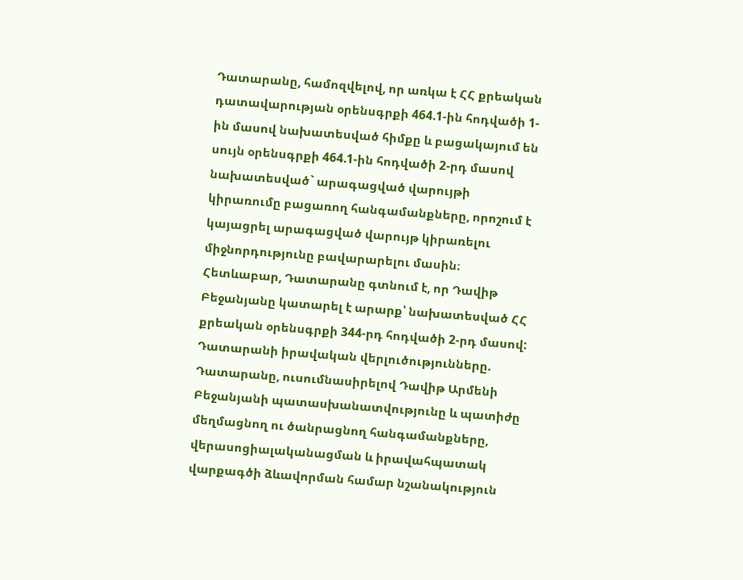Դատարանը, համոզվելով, որ առկա է ՀՀ քրեական դատավարության օրենսգրքի 464.1-ին հոդվածի 1-ին մասով նախատեսված հիմքը և բացակայում են սույն օրենսգրքի 464.1-ին հոդվածի 2-րդ մասով նախատեսված` արագացված վարույթի կիրառումը բացառող հանգամանքները, որոշում է կայացրել արագացված վարույթ կիրառելու միջնորդությունը բավարարելու մասին։
Հետևաբար, Դատարանը գտնում է, որ Դավիթ Բեջանյանը կատարել է արարք՝ նախատեսված ՀՀ քրեական օրենսգրքի 344-րդ հոդվածի 2-րդ մասով:
Դատարանի իրավական վերլուծությունները.
Դատարանը, ուսումնասիրելով Դավիթ Արմենի Բեջանյանի պատասխանատվությունը և պատիժը մեղմացնող ու ծանրացնող հանգամանքները, վերասոցիալականացման և իրավահպատակ վարքագծի ձևավորման համար նշանակություն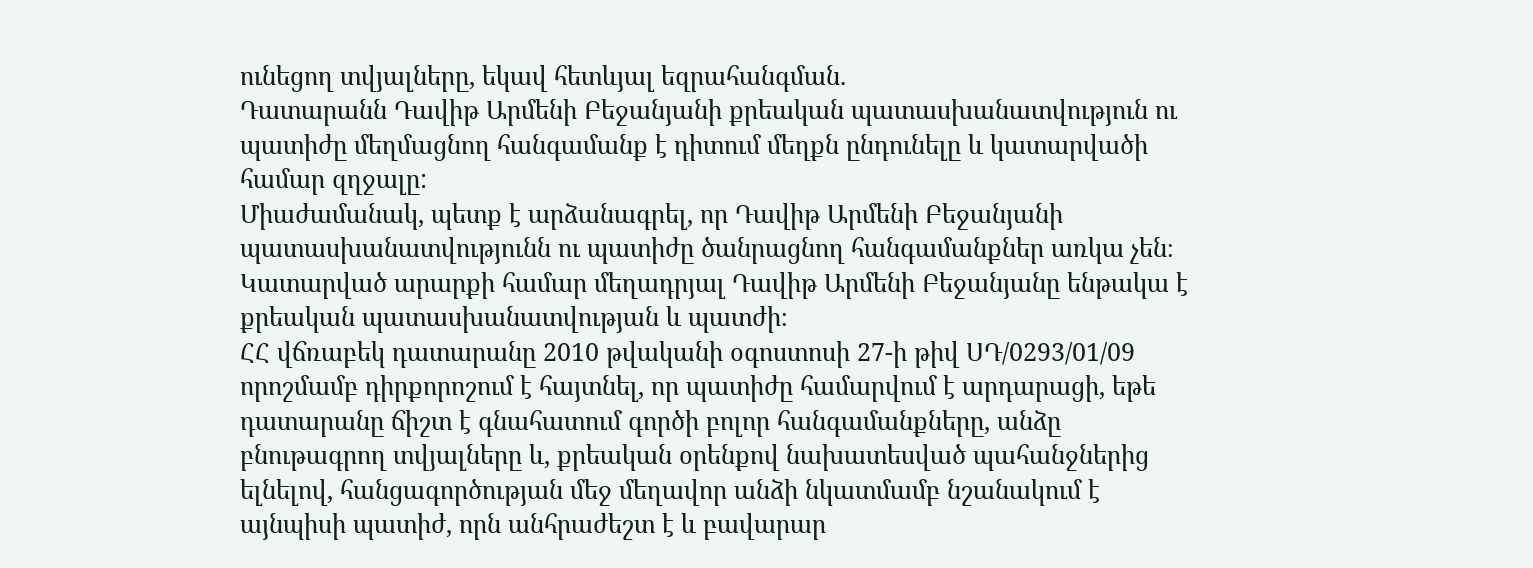ունեցող տվյալները, եկավ հետևյալ եզրահանգման.
Դատարանն Դավիթ Արմենի Բեջանյանի քրեական պատասխանատվություն ու պատիժը մեղմացնող հանգամանք է դիտում մեղքն ընդունելը և կատարվածի համար զղջալը:
Միաժամանակ, պետք է արձանագրել, որ Դավիթ Արմենի Բեջանյանի պատասխանատվությունն ու պատիժը ծանրացնող հանգամանքներ առկա չեն։
Կատարված արարքի համար մեղադրյալ Դավիթ Արմենի Բեջանյանը ենթակա է քրեական պատասխանատվության և պատժի։
ՀՀ վճռաբեկ դատարանը 2010 թվականի օգոստոսի 27-ի թիվ ՍԴ/0293/01/09 որոշմամբ դիրքորոշում է հայտնել, որ պատիժը համարվում է արդարացի, եթե դատարանը ճիշտ է գնահատում գործի բոլոր հանգամանքները, անձը բնութագրող տվյալները և, քրեական օրենքով նախատեսված պահանջներից ելնելով, հանցագործության մեջ մեղավոր անձի նկատմամբ նշանակում է այնպիսի պատիժ, որն անհրաժեշտ է և բավարար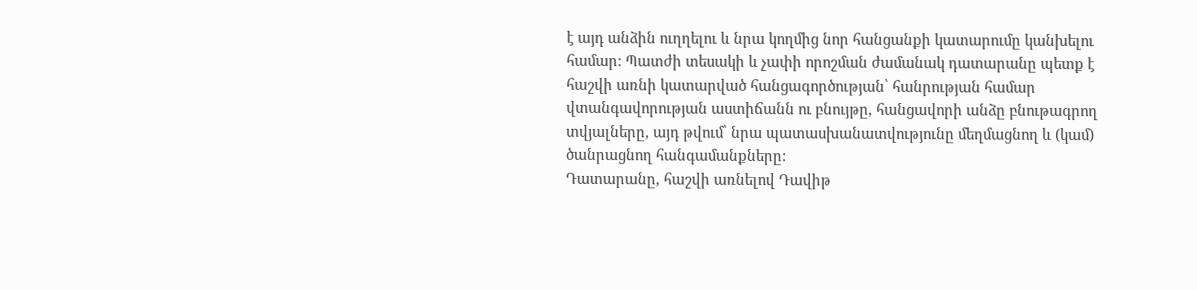է այդ անձին ուղղելու և նրա կողմից նոր հանցանքի կատարումը կանխելու համար: Պատժի տեսակի և չափի որոշման ժամանակ դատարանը պետք է հաշվի առնի կատարված հանցագործության՝ հանրության համար վտանգավորության աստիճանն ու բնույթը, հանցավորի անձը բնութագրող տվյալները, այդ թվում՝ նրա պատասխանատվությունը մեղմացնող և (կամ) ծանրացնող հանգամանքները:
Դատարանը, հաշվի առնելով Դավիթ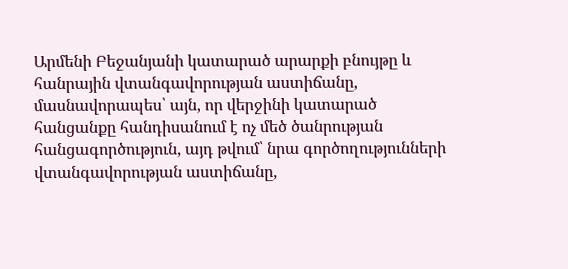Արմենի Բեջանյանի կատարած արարքի բնույթը և հանրային վտանգավորության աստիճանը, մասնավորապես՝ այն, որ վերջինի կատարած հանցանքը հանդիսանում է ոչ մեծ ծանրության հանցագործություն, այդ թվում՝ նրա գործողությունների վտանգավորության աստիճանը,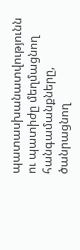պատասխանատվությունն ու պատիժը մեղմացնող հանգամանքները, ծանրացնող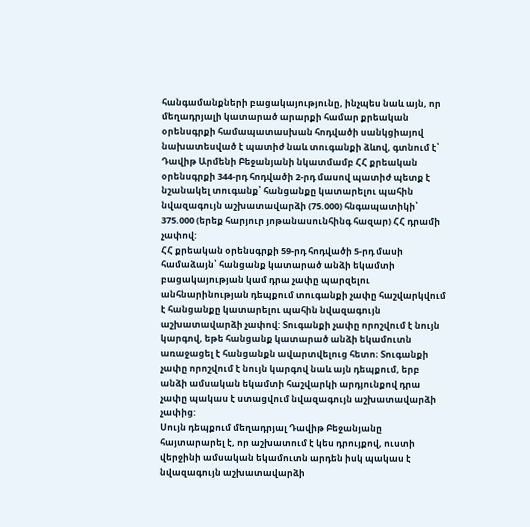հանգամանքների բացակայությունը, ինչպես նաև այն, որ մեղադրյալի կատարած արարքի համար քրեական օրենսգրքի համապատասխան հոդվածի սանկցիայով նախատեսված է պատիժ նաև տուգանքի ձևով, գտնում է՝ Դավիթ Արմենի Բեջանյանի նկատմամբ ՀՀ քրեական օրենսգրքի 344-րդ հոդվածի 2-րդ մասով պատիժ պետք է նշանակել տուգանք՝ հանցանքը կատարելու պահին նվազագույն աշխատավարձի (75.000) հնգապատիկի՝ 375.000 (երեք հարյուր յոթանասունհինգ հազար) ՀՀ դրամի չափով:
ՀՀ քրեական օրենսգրքի 59-րդ հոդվածի 5-րդ մասի համաձայն՝ հանցանք կատարած անձի եկամտի բացակայության կամ դրա չափը պարզելու անհնարինության դեպքում տուգանքի չափը հաշվարկվում է հանցանքը կատարելու պահին նվազագույն աշխատավարձի չափով: Տուգանքի չափը որոշվում է նույն կարգով, եթե հանցանք կատարած անձի եկամուտն առաջացել է հանցանքն ավարտվելուց հետո։ Տուգանքի չափը որոշվում է նույն կարգով նաև այն դեպքում, երբ անձի ամսական եկամտի հաշվարկի արդյունքով դրա չափը պակաս է ստացվում նվազագույն աշխատավարձի չափից:
Սույն դեպքում մեղադրյալ Դավիթ Բեջանյանը հայտարարել է, որ աշխատում է կես դրույքով, ուստի վերջինի ամսական եկամուտն արդեն իսկ պակաս է նվազագույն աշխատավարձի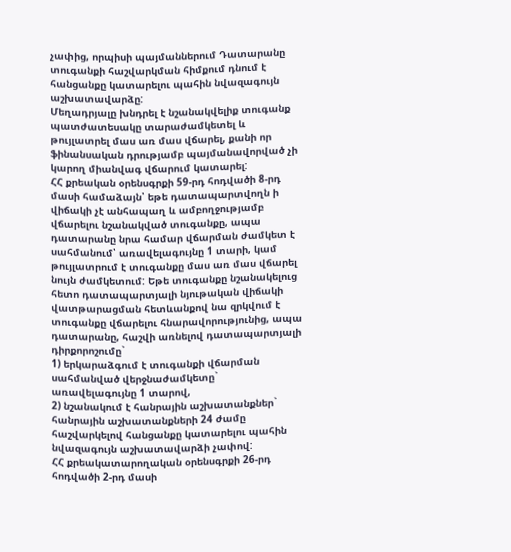չափից, որպիսի պայմաններում Դատարանը տուգանքի հաշվարկման հիմքում դնում է հանցանքը կատարելու պահին նվազագույն աշխատավարձը:
Մեղադրյալը խնդրել է նշանակվելիք տուգանք պատժատեսակը տարաժամկետել և թույլատրել մաս առ մաս վճարել, քանի որ ֆինանսական դրությամբ պայմանավորված չի կարող միանվագ վճարում կատարել:
ՀՀ քրեական օրենսգրքի 59-րդ հոդվածի 8-րդ մասի համաձայն՝ եթե դատապարտվողն ի վիճակի չէ անհապաղ և ամբողջությամբ վճարելու նշանակված տուգանքը, ապա դատարանը նրա համար վճարման ժամկետ է սահմանում՝ առավելագույնը 1 տարի, կամ թույլատրում է տուգանքը մաս առ մաս վճարել նույն ժամկետում: Եթե տուգանքը նշանակելուց հետո դատապարտյալի նյութական վիճակի վատթարացման հետևանքով նա զրկվում է տուգանքը վճարելու հնարավորությունից, ապա դատարանը, հաշվի առնելով դատապարտյալի դիրքորոշումը`
1) երկարաձգում է տուգանքի վճարման սահմանված վերջնաժամկետը` առավելագույնը 1 տարով,
2) նշանակում է հանրային աշխատանքներ` հանրային աշխատանքների 24 ժամը հաշվարկելով հանցանքը կատարելու պահին նվազագույն աշխատավարձի չափով:
ՀՀ քրեակատարողական օրենսգրքի 26-րդ հոդվածի 2-րդ մասի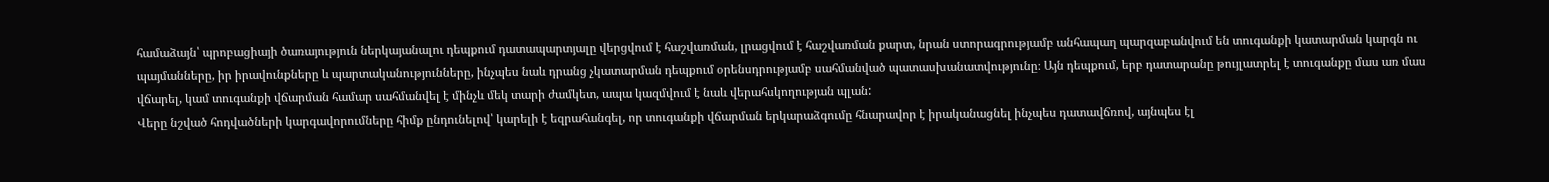համաձայն՝ պրոբացիայի ծառայություն ներկայանալու դեպքում դատապարտյալը վերցվում է հաշվառման, լրացվում է հաշվառման քարտ, նրան ստորագրությամբ անհապաղ պարզաբանվում են տուգանքի կատարման կարգն ու պայմանները, իր իրավունքները և պարտականությունները, ինչպես նաև դրանց չկատարման դեպքում օրենսդրությամբ սահմանված պատասխանատվությունը։ Այն դեպքում, երբ դատարանը թույլատրել է տուգանքը մաս առ մաս վճարել, կամ տուգանքի վճարման համար սահմանվել է մինչև մեկ տարի ժամկետ, ապա կազմվում է նաև վերահսկողության պլան:
Վերը նշված հոդվածների կարգավորումները հիմք ընդունելով՝ կարելի է եզրահանգել, որ տուգանքի վճարման երկարաձգումը հնարավոր է իրականացնել ինչպես դատավճռով, այնպես էլ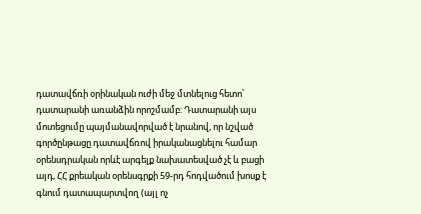դատավճռի օրինական ուժի մեջ մտնելուց հետո՝ դատարանի առանձին որոշմամբ: Դատարանի այս մոտեցումը պայմանավորված է նրանով, որ նշված գործընթացը դատավճռով իրականացնելու համար օրենսդրական որևէ արգելք նախատեսված չէ և բացի այդ, ՀՀ քրեական օրենսգրքի 59-րդ հոդվածում խոսք է գնում դատապարտվող (այլ ոչ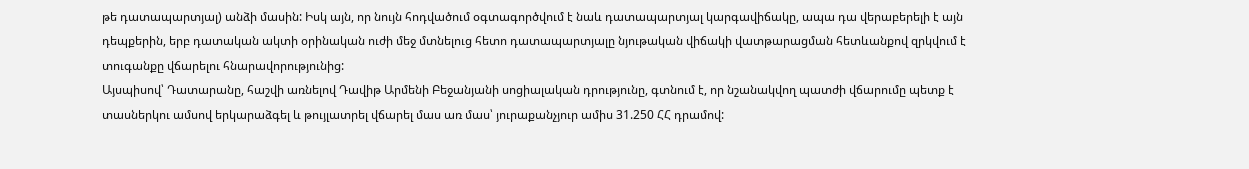թե դատապարտյալ) անձի մասին: Իսկ այն, որ նույն հոդվածում օգտագործվում է նաև դատապարտյալ կարգավիճակը, ապա դա վերաբերելի է այն դեպքերին, երբ դատական ակտի օրինական ուժի մեջ մտնելուց հետո դատապարտյալը նյութական վիճակի վատթարացման հետևանքով զրկվում է տուգանքը վճարելու հնարավորությունից:
Այսպիսով՝ Դատարանը, հաշվի առնելով Դավիթ Արմենի Բեջանյանի սոցիալական դրությունը, գտնում է, որ նշանակվող պատժի վճարումը պետք է տասներկու ամսով երկարաձգել և թույլատրել վճարել մաս առ մաս՝ յուրաքանչյուր ամիս 31.250 ՀՀ դրամով: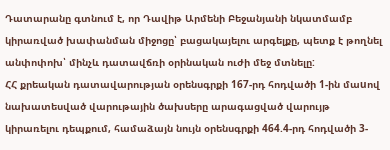Դատարանը գտնում է, որ Դավիթ Արմենի Բեջանյանի նկատմամբ կիրառված խափանման միջոցը՝ բացակայելու արգելքը, պետք է թողնել անփոփոխ՝ մինչև դատավճռի օրինական ուժի մեջ մտնելը:
ՀՀ քրեական դատավարության օրենսգրքի 167-րդ հոդվածի 1-ին մաuով նախատեսված վարութային ծախսերը արագացված վարույթ կիրառելու դեպքում, համաձայն նույն օրենսգրքի 464.4-րդ հոդվածի 3-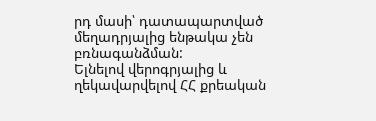րդ մասի՝ դատապարտված մեղադրյալից ենթակա չեն բռնագանձման:
Ելնելով վերոգրյալից և ղեկավարվելով ՀՀ քրեական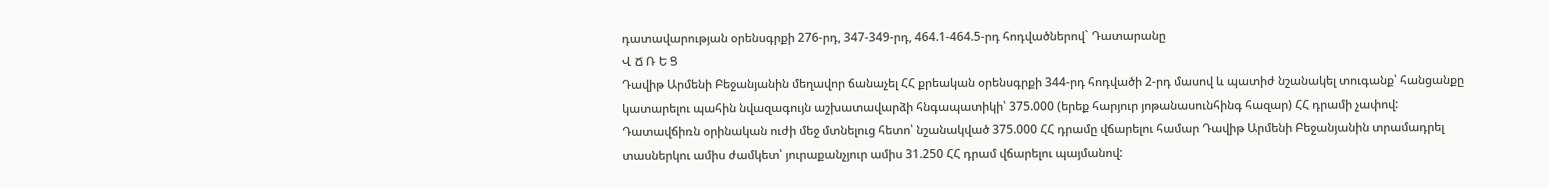դատավարության օրենսգրքի 276-րդ, 347-349-րդ, 464.1-464.5-րդ հոդվածներով` Դատարանը
Վ Ճ Ռ Ե Ց
Դավիթ Արմենի Բեջանյանին մեղավոր ճանաչել ՀՀ քրեական օրենսգրքի 344-րդ հոդվածի 2-րդ մասով և պատիժ նշանակել տուգանք՝ հանցանքը կատարելու պահին նվազագույն աշխատավարձի հնգապատիկի՝ 375.000 (երեք հարյուր յոթանասունհինգ հազար) ՀՀ դրամի չափով:
Դատավճիռն օրինական ուժի մեջ մտնելուց հետո՝ նշանակված 375.000 ՀՀ դրամը վճարելու համար Դավիթ Արմենի Բեջանյանին տրամադրել տասներկու ամիս ժամկետ՝ յուրաքանչյուր ամիս 31.250 ՀՀ դրամ վճարելու պայմանով: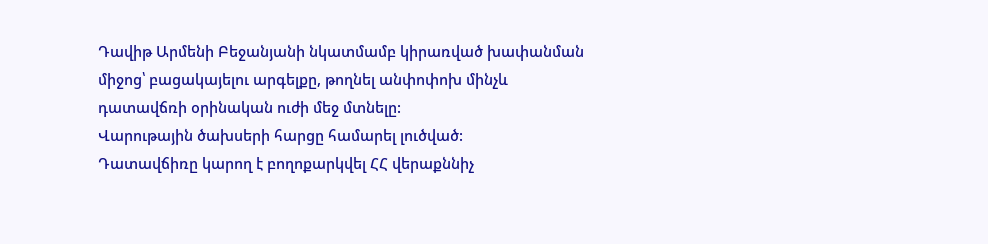Դավիթ Արմենի Բեջանյանի նկատմամբ կիրառված խափանման միջոց՝ բացակայելու արգելքը, թողնել անփոփոխ մինչև դատավճռի օրինական ուժի մեջ մտնելը:
Վարութային ծախսերի հարցը համարել լուծված:
Դատավճիռը կարող է բողոքարկվել ՀՀ վերաքննիչ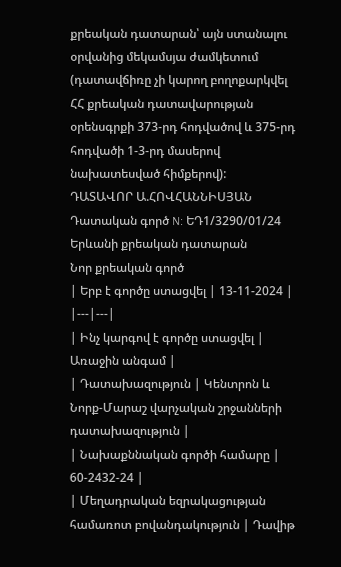քրեական դատարան՝ այն ստանալու օրվանից մեկամսյա ժամկետում (դատավճիռը չի կարող բողոքարկվել ՀՀ քրեական դատավարության օրենսգրքի 373-րդ հոդվածով և 375-րդ հոդվածի 1-3-րդ մասերով նախատեսված հիմքերով):
ԴԱՏԱՎՈՐ Ա.ՀՈՎՀԱՆՆԻՍՅԱՆ
Դատական գործ N: ԵԴ1/3290/01/24
Երևանի քրեական դատարան
Նոր քրեական գործ
| Երբ է գործը ստացվել | 13-11-2024 |
|---|---|
| Ինչ կարգով է գործը ստացվել | Առաջին անգամ |
| Դատախազություն | Կենտրոն և Նորք-Մարաշ վարչական շրջանների դատախազություն |
| Նախաքննական գործի համարը | 60-2432-24 |
| Մեղադրական եզրակացության համառոտ բովանդակություն | Դավիթ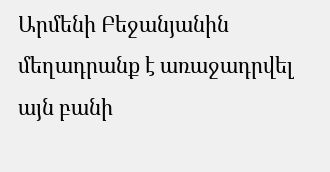Արմենի Բեջանյանին մեղադրանք է առաջադրվել այն բանի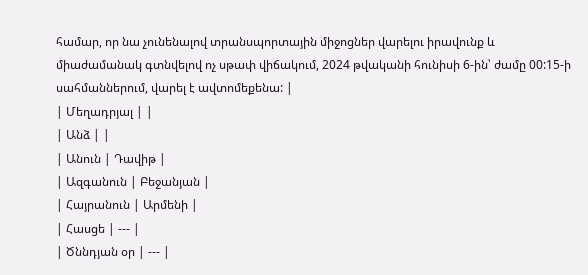համար, որ նա չունենալով տրանսպորտային միջոցներ վարելու իրավունք և միաժամանակ գտնվելով ոչ սթափ վիճակում, 2024 թվականի հունիսի 6-ին՝ ժամը 00:15-ի սահմաններում, վարել է ավտոմեքենա: |
| Մեղադրյալ | |
| Անձ | |
| Անուն | Դավիթ |
| Ազգանուն | Բեջանյան |
| Հայրանուն | Արմենի |
| Հասցե | --- |
| Ծննդյան օր | --- |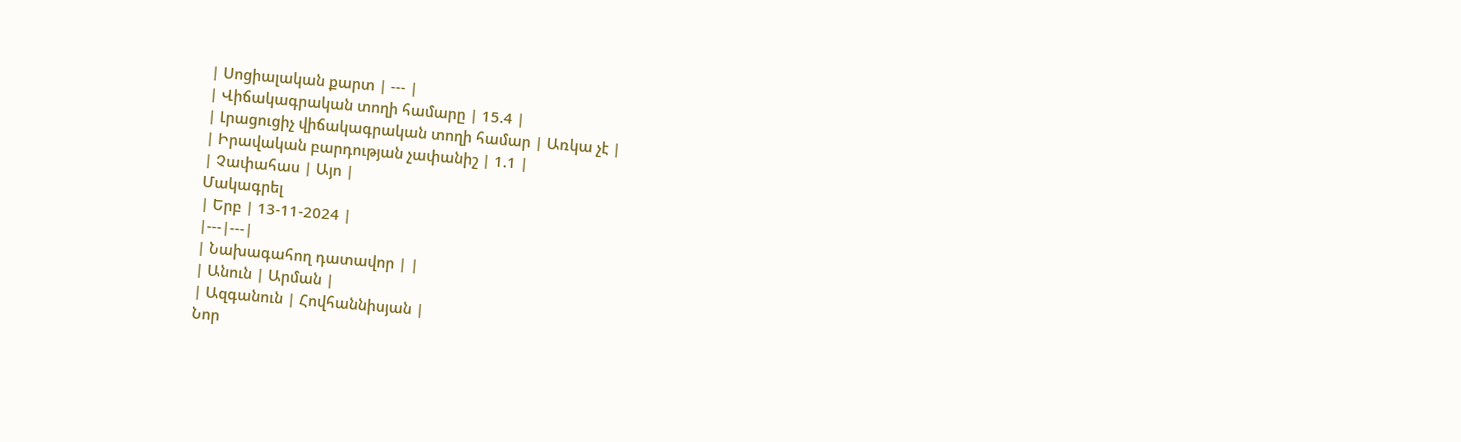| Սոցիալական քարտ | --- |
| Վիճակագրական տողի համարը | 15.4 |
| Լրացուցիչ վիճակագրական տողի համար | Առկա չէ |
| Իրավական բարդության չափանիշ | 1.1 |
| Չափահաս | Այո |
Մակագրել
| Երբ | 13-11-2024 |
|---|---|
| Նախագահող դատավոր | |
| Անուն | Արման |
| Ազգանուն | Հովհաննիսյան |
Նոր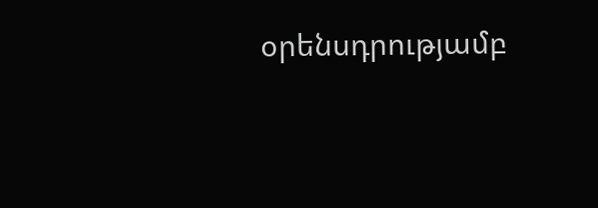օրենսդրությամբ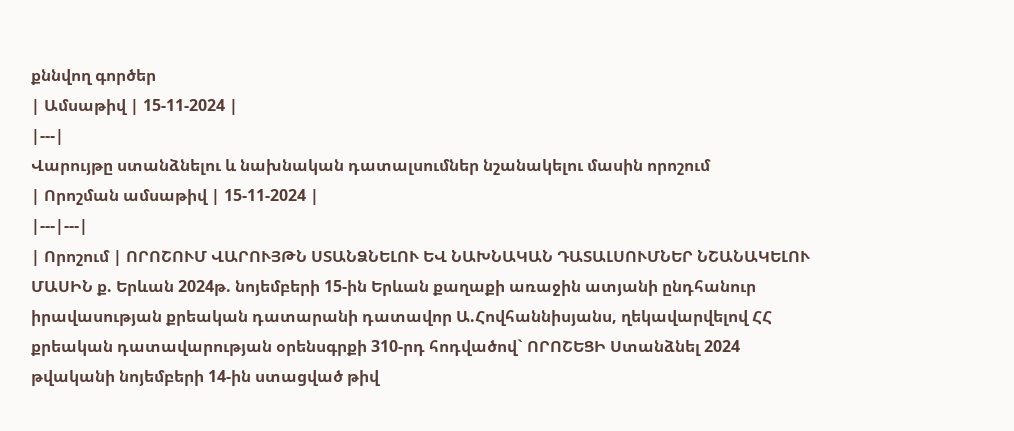քննվող գործեր
| Ամսաթիվ | 15-11-2024 |
|---|
Վարույթը ստանձնելու և նախնական դատալսումներ նշանակելու մասին որոշում
| Որոշման ամսաթիվ | 15-11-2024 |
|---|---|
| Որոշում | ՈՐՈՇՈՒՄ ՎԱՐՈՒՅԹՆ ՍՏԱՆՁՆԵԼՈՒ ԵՎ ՆԱԽՆԱԿԱՆ ԴԱՏԱԼՍՈՒՄՆԵՐ ՆՇԱՆԱԿԵԼՈՒ ՄԱՍԻՆ ք. Երևան 2024թ. նոյեմբերի 15-ին Երևան քաղաքի առաջին ատյանի ընդհանուր իրավասության քրեական դատարանի դատավոր Ա.Հովհաննիսյանս, ղեկավարվելով ՀՀ քրեական դատավարության օրենսգրքի 310-րդ հոդվածով` ՈՐՈՇԵՑԻ Ստանձնել 2024 թվականի նոյեմբերի 14-ին ստացված թիվ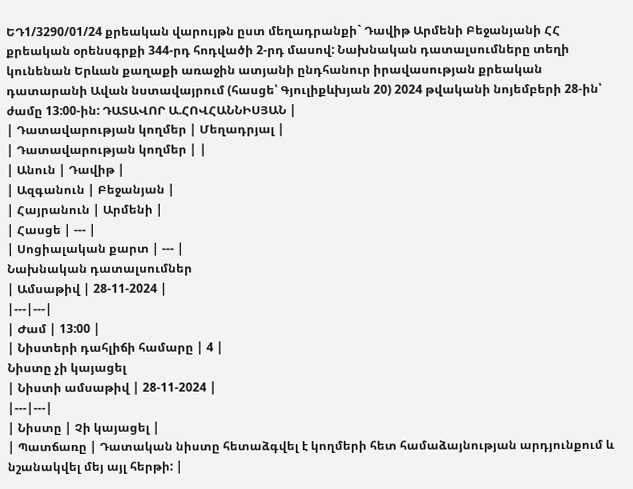ԵԴ1/3290/01/24 քրեական վարույթն ըստ մեղադրանքի` Դավիթ Արմենի Բեջանյանի ՀՀ քրեական օրենսգրքի 344-րդ հոդվածի 2-րդ մասով: Նախնական դատալսումները տեղի կունենան Երևան քաղաքի առաջին ատյանի ընդհանուր իրավասության քրեական դատարանի Ավան նստավայրում (հասցե՝ Գյուլիքևխյան 20) 2024 թվականի նոյեմբերի 28-ին՝ ժամը 13:00-ին: ԴԱՏԱՎՈՐ Ա.ՀՈՎՀԱՆՆԻՍՅԱՆ |
| Դատավարության կողմեր | Մեղադրյալ |
| Դատավարության կողմեր | |
| Անուն | Դավիթ |
| Ազգանուն | Բեջանյան |
| Հայրանուն | Արմենի |
| Հասցե | --- |
| Սոցիալական քարտ | --- |
Նախնական դատալսումներ
| Ամսաթիվ | 28-11-2024 |
|---|---|
| Ժամ | 13:00 |
| Նիստերի դահլիճի համարը | 4 |
Նիստը չի կայացել
| Նիստի ամսաթիվ | 28-11-2024 |
|---|---|
| Նիստը | Չի կայացել |
| Պատճառը | Դատական նիստը հետաձգվել է կողմերի հետ համաձայնության արդյունքում և նշանակվել մեյ այլ հերթի: |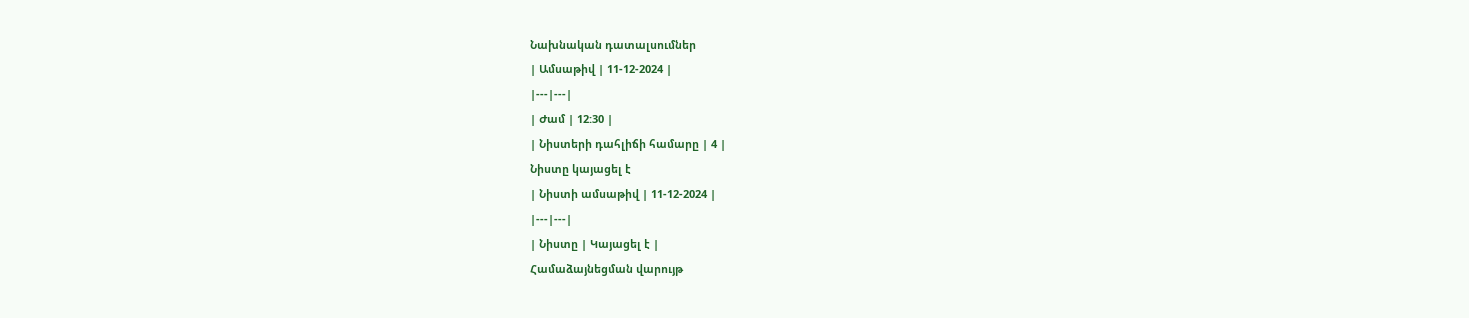Նախնական դատալսումներ
| Ամսաթիվ | 11-12-2024 |
|---|---|
| Ժամ | 12:30 |
| Նիստերի դահլիճի համարը | 4 |
Նիստը կայացել է
| Նիստի ամսաթիվ | 11-12-2024 |
|---|---|
| Նիստը | Կայացել է |
Համաձայնեցման վարույթ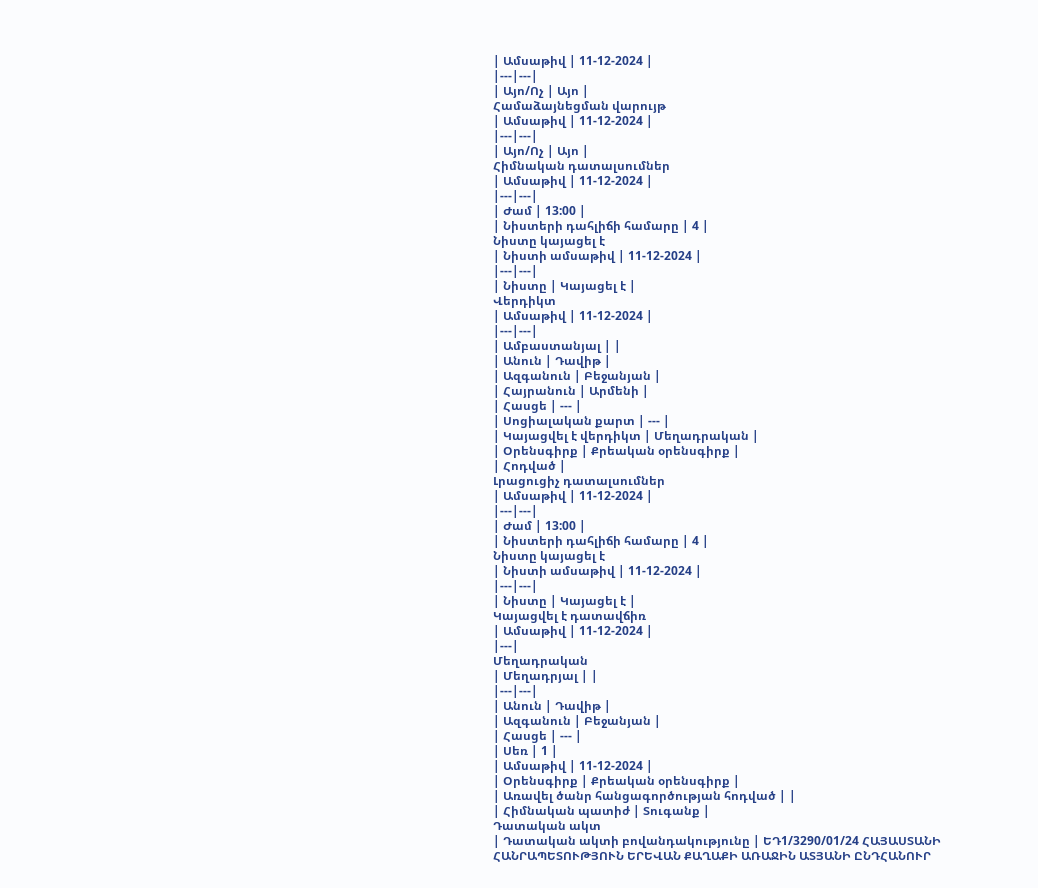| Ամսաթիվ | 11-12-2024 |
|---|---|
| Այո/Ոչ | Այո |
Համաձայնեցման վարույթ
| Ամսաթիվ | 11-12-2024 |
|---|---|
| Այո/Ոչ | Այո |
Հիմնական դատալսումներ
| Ամսաթիվ | 11-12-2024 |
|---|---|
| Ժամ | 13:00 |
| Նիստերի դահլիճի համարը | 4 |
Նիստը կայացել է
| Նիստի ամսաթիվ | 11-12-2024 |
|---|---|
| Նիստը | Կայացել է |
Վերդիկտ
| Ամսաթիվ | 11-12-2024 |
|---|---|
| Ամբաստանյալ | |
| Անուն | Դավիթ |
| Ազգանուն | Բեջանյան |
| Հայրանուն | Արմենի |
| Հասցե | --- |
| Սոցիալական քարտ | --- |
| Կայացվել է վերդիկտ | Մեղադրական |
| Օրենսգիրք | Քրեական օրենսգիրք |
| Հոդված |
Լրացուցիչ դատալսումներ
| Ամսաթիվ | 11-12-2024 |
|---|---|
| Ժամ | 13:00 |
| Նիստերի դահլիճի համարը | 4 |
Նիստը կայացել է
| Նիստի ամսաթիվ | 11-12-2024 |
|---|---|
| Նիստը | Կայացել է |
Կայացվել է դատավճիռ
| Ամսաթիվ | 11-12-2024 |
|---|
Մեղադրական
| Մեղադրյալ | |
|---|---|
| Անուն | Դավիթ |
| Ազգանուն | Բեջանյան |
| Հասցե | --- |
| Սեռ | 1 |
| Ամսաթիվ | 11-12-2024 |
| Օրենսգիրք | Քրեական օրենսգիրք |
| Առավել ծանր հանցագործության հոդված | |
| Հիմնական պատիժ | Տուգանք |
Դատական ակտ
| Դատական ակտի բովանդակությունը | ԵԴ1/3290/01/24 ՀԱՅԱՍՏԱՆԻ ՀԱՆՐԱՊԵՏՈՒԹՅՈՒՆ ԵՐԵՎԱՆ ՔԱՂԱՔԻ ԱՌԱՋԻՆ ԱՏՅԱՆԻ ԸՆԴՀԱՆՈՒՐ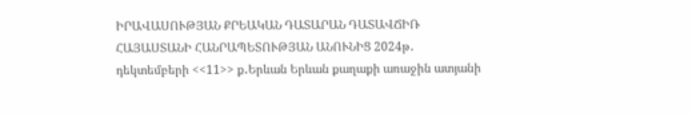ԻՐԱՎԱՍՈՒԹՅԱՆ ՔՐԵԱԿԱՆ ԴԱՏԱՐԱՆ ԴԱՏԱՎՃԻՌ ՀԱՅԱՍՏԱՆԻ ՀԱՆՐԱՊԵՏՈՒԹՅԱՆ ԱՆՈՒՆԻՑ 2024թ․ դեկտեմբերի <<11>> ք․Երևան Երևան քաղաքի առաջին ատյանի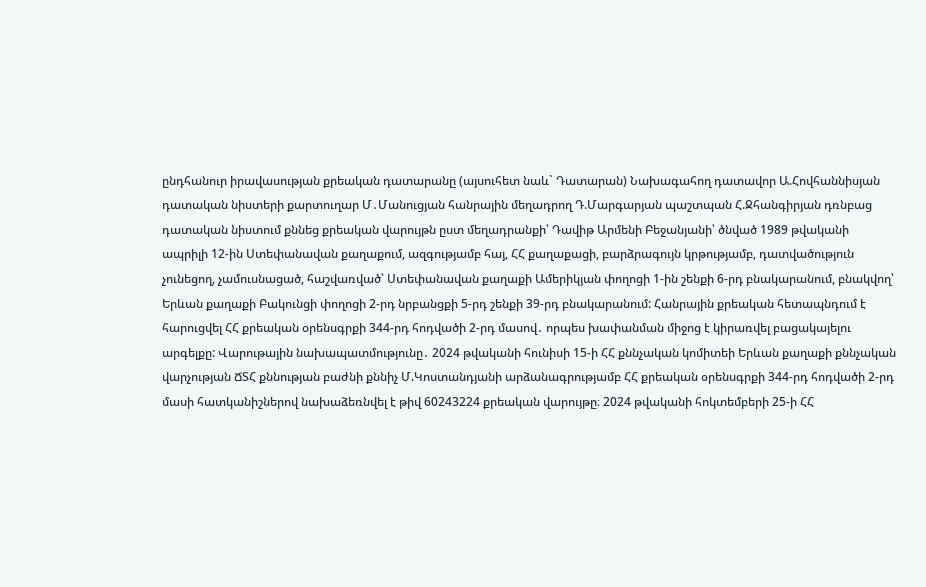ընդհանուր իրավասության քրեական դատարանը (այսուհետ նաև` Դատարան) Նախագահող դատավոր Ա.Հովհաննիսյան դատական նիստերի քարտուղար Մ․Մանուցյան հանրային մեղադրող Դ.Մարգարյան պաշտպան Հ.Ջհանգիրյան դռնբաց դատական նիստում քննեց քրեական վարույթն ըստ մեղադրանքի՝ Դավիթ Արմենի Բեջանյանի՝ ծնված 1989 թվականի ապրիլի 12-ին Ստեփանավան քաղաքում, ազգությամբ հայ, ՀՀ քաղաքացի, բարձրագույն կրթությամբ, դատվածություն չունեցող, չամուսնացած, հաշվառված՝ Ստեփանավան քաղաքի Ամերիկյան փողոցի 1-ին շենքի 6-րդ բնակարանում, բնակվող՝ Երևան քաղաքի Բակունցի փողոցի 2-րդ նրբանցքի 5-րդ շենքի 39-րդ բնակարանում: Հանրային քրեական հետապնդում է հարուցվել ՀՀ քրեական օրենսգրքի 344-րդ հոդվածի 2-րդ մասով․ որպես խափանման միջոց է կիրառվել բացակայելու արգելքը: Վարութային նախապատմությունը․ 2024 թվականի հունիսի 15-ի ՀՀ քննչական կոմիտեի Երևան քաղաքի քննչական վարչության ՃՏՀ քննության բաժնի քննիչ Մ.Կոստանդյանի արձանագրությամբ ՀՀ քրեական օրենսգրքի 344-րդ հոդվածի 2-րդ մասի հատկանիշներով նախաձեռնվել է թիվ 60243224 քրեական վարույթը։ 2024 թվականի հոկտեմբերի 25-ի ՀՀ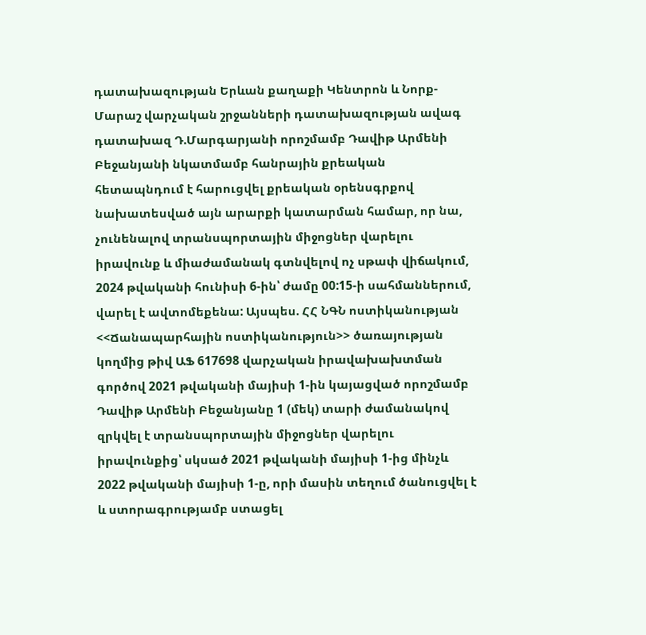դատախազության Երևան քաղաքի Կենտրոն և Նորք-Մարաշ վարչական շրջանների դատախազության ավագ դատախազ Դ.Մարգարյանի որոշմամբ Դավիթ Արմենի Բեջանյանի նկատմամբ հանրային քրեական հետապնդում է հարուցվել քրեական օրենսգրքով նախատեսված այն արարքի կատարման համար, որ նա, չունենալով տրանսպորտային միջոցներ վարելու իրավունք և միաժամանակ գտնվելով ոչ սթափ վիճակում, 2024 թվականի հունիսի 6-ին՝ ժամը 00:15-ի սահմաններում, վարել է ավտոմեքենա: Այսպես. ՀՀ ՆԳՆ ոստիկանության <<Ճանապարհային ոստիկանություն>> ծառայության կողմից թիվ ԱՖ 617698 վարչական իրավախախտման գործով 2021 թվականի մայիսի 1-ին կայացված որոշմամբ Դավիթ Արմենի Բեջանյանը 1 (մեկ) տարի ժամանակով զրկվել է տրանսպորտային միջոցներ վարելու իրավունքից՝ սկսած 2021 թվականի մայիսի 1-ից մինչև 2022 թվականի մայիսի 1-ը, որի մասին տեղում ծանուցվել է և ստորագրությամբ ստացել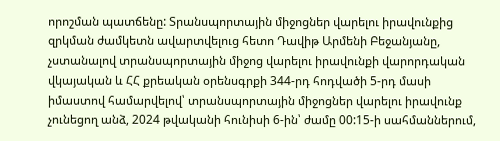որոշման պատճենը: Տրանսպորտային միջոցներ վարելու իրավունքից զրկման ժամկետն ավարտվելուց հետո Դավիթ Արմենի Բեջանյանը, չստանալով տրանսպորտային միջոց վարելու իրավունքի վարորդական վկայական և ՀՀ քրեական օրենսգրքի 344-րդ հոդվածի 5-րդ մասի իմաստով համարվելով՝ տրանսպորտային միջոցներ վարելու իրավունք չունեցող անձ, 2024 թվականի հունիսի 6-ին՝ ժամը 00:15-ի սահմաններում,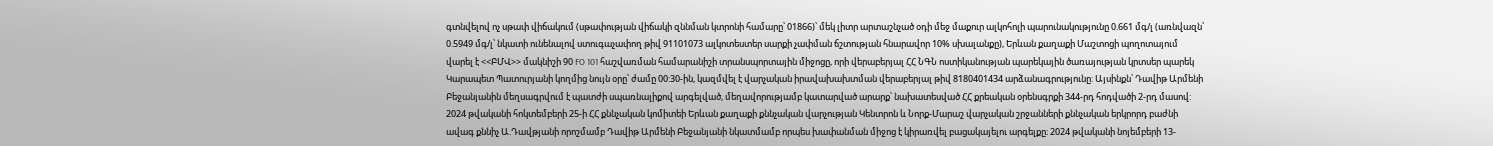գտնվելով ոչ սթափ վիճակում (սթափության վիճակի զննման կտրոնի համարը՝ 01866)՝ մեկ լիտր արտաշնչած օդի մեջ մաքուր ալկոհոլի պարունակությունը 0.661 մգ/լ (առնվազն՝ 0.5949 մգ/լ՝ նկատի ունենալով ստուգաչափող թիվ 91101073 ալկոտեստեր սարքի չափման ճշտության հնարավոր 10% սխալանքը), Երևան քաղաքի Մաշտոցի պողոտայում վարել է <<ԲՄՎ>> մակնիշի 90 FO 101 հաշվառման համարանիշի տրանսպորտային միջոցը, որի վերաբերյալ ՀՀ ՆԳՆ ոստիկանության պարեկային ծառայության կրտսեր պարեկ Կարապետ Պատուրյանի կողմից նույն օրը՝ ժամը 00:30-ին, կազմվել է վարչական իրավախախտման վերաբերյալ թիվ 8180401434 արձանագրությունը: Այսինքն՝ Դավիթ Արմենի Բեջանյանին մեղսագրվում է պատժի սպառնալիքով արգելված, մեղավորությամբ կատարված արարք՝ նախատեսված ՀՀ քրեական օրենսգրքի 344-րդ հոդվածի 2-րդ մասով: 2024 թվականի հոկտեմբերի 25-ի ՀՀ քննչական կոմիտեի Երևան քաղաքի քննչական վարչության Կենտրոն և Նորք-Մարաշ վարչական շրջանների քննչական երկրորդ բաժնի ավագ քննիչ Ա.Դավթյանի որոշմամբ Դավիթ Արմենի Բեջանյանի նկատմամբ որպես խափանման միջոց է կիրառվել բացակայելու արգելքը։ 2024 թվականի նոյեմբերի 13-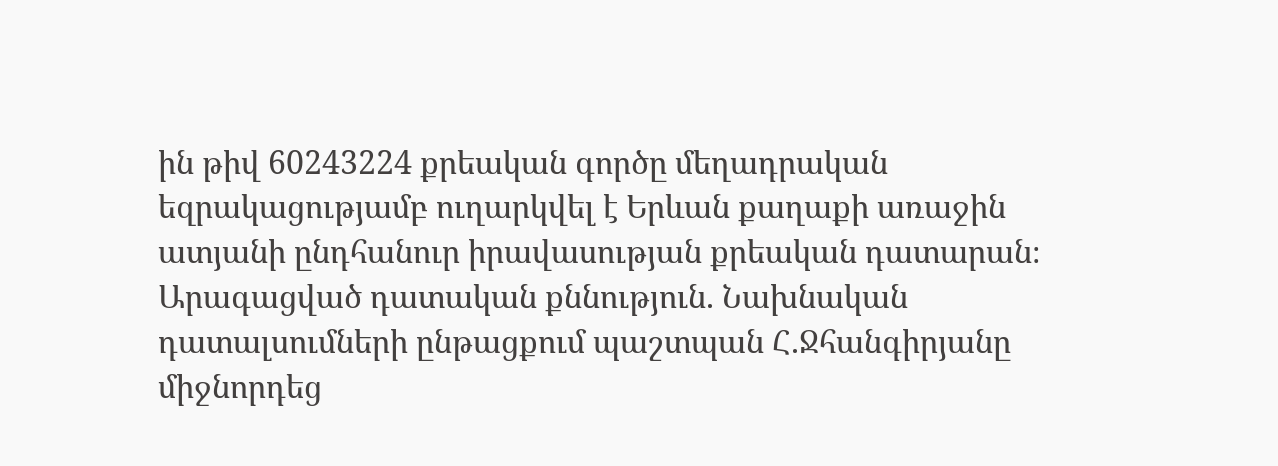ին թիվ 60243224 քրեական գործը մեղադրական եզրակացությամբ ուղարկվել է Երևան քաղաքի առաջին ատյանի ընդհանուր իրավասության քրեական դատարան։ Արագացված դատական քննություն. Նախնական դատալսումների ընթացքում պաշտպան Հ.Ջհանգիրյանը միջնորդեց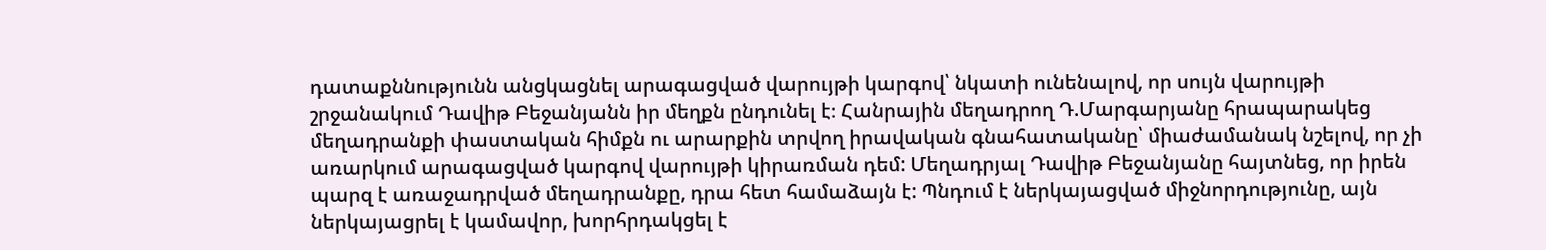դատաքննությունն անցկացնել արագացված վարույթի կարգով՝ նկատի ունենալով, որ սույն վարույթի շրջանակում Դավիթ Բեջանյանն իր մեղքն ընդունել է։ Հանրային մեղադրող Դ.Մարգարյանը հրապարակեց մեղադրանքի փաստական հիմքն ու արարքին տրվող իրավական գնահատականը՝ միաժամանակ նշելով, որ չի առարկում արագացված կարգով վարույթի կիրառման դեմ: Մեղադրյալ Դավիթ Բեջանյանը հայտնեց, որ իրեն պարզ է առաջադրված մեղադրանքը, դրա հետ համաձայն է: Պնդում է ներկայացված միջնորդությունը, այն ներկայացրել է կամավոր, խորհրդակցել է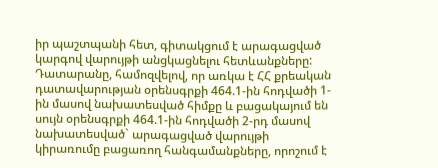իր պաշտպանի հետ, գիտակցում է արագացված կարգով վարույթի անցկացնելու հետևանքները: Դատարանը, համոզվելով, որ առկա է ՀՀ քրեական դատավարության օրենսգրքի 464.1-ին հոդվածի 1-ին մասով նախատեսված հիմքը և բացակայում են սույն օրենսգրքի 464.1-ին հոդվածի 2-րդ մասով նախատեսված` արագացված վարույթի կիրառումը բացառող հանգամանքները, որոշում է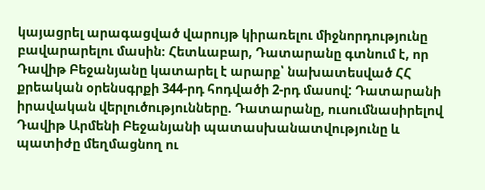կայացրել արագացված վարույթ կիրառելու միջնորդությունը բավարարելու մասին։ Հետևաբար, Դատարանը գտնում է, որ Դավիթ Բեջանյանը կատարել է արարք՝ նախատեսված ՀՀ քրեական օրենսգրքի 344-րդ հոդվածի 2-րդ մասով: Դատարանի իրավական վերլուծությունները. Դատարանը, ուսումնասիրելով Դավիթ Արմենի Բեջանյանի պատասխանատվությունը և պատիժը մեղմացնող ու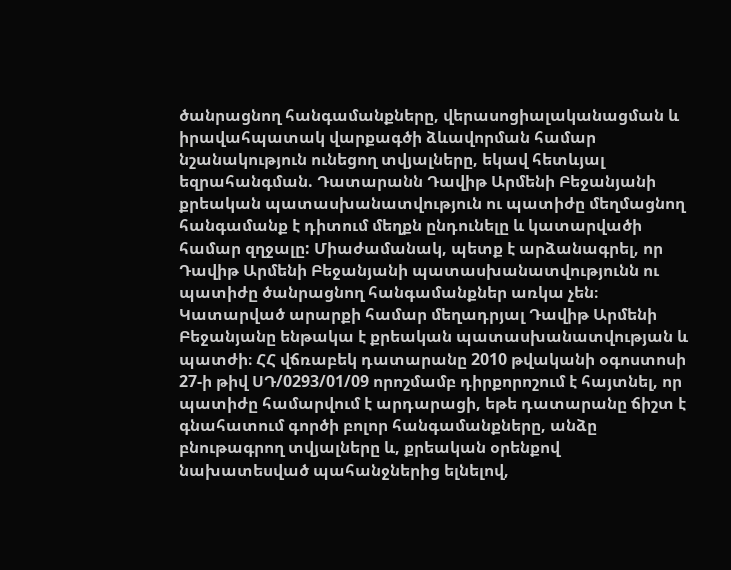ծանրացնող հանգամանքները, վերասոցիալականացման և իրավահպատակ վարքագծի ձևավորման համար նշանակություն ունեցող տվյալները, եկավ հետևյալ եզրահանգման. Դատարանն Դավիթ Արմենի Բեջանյանի քրեական պատասխանատվություն ու պատիժը մեղմացնող հանգամանք է դիտում մեղքն ընդունելը և կատարվածի համար զղջալը: Միաժամանակ, պետք է արձանագրել, որ Դավիթ Արմենի Բեջանյանի պատասխանատվությունն ու պատիժը ծանրացնող հանգամանքներ առկա չեն։ Կատարված արարքի համար մեղադրյալ Դավիթ Արմենի Բեջանյանը ենթակա է քրեական պատասխանատվության և պատժի։ ՀՀ վճռաբեկ դատարանը 2010 թվականի օգոստոսի 27-ի թիվ ՍԴ/0293/01/09 որոշմամբ դիրքորոշում է հայտնել, որ պատիժը համարվում է արդարացի, եթե դատարանը ճիշտ է գնահատում գործի բոլոր հանգամանքները, անձը բնութագրող տվյալները և, քրեական օրենքով նախատեսված պահանջներից ելնելով,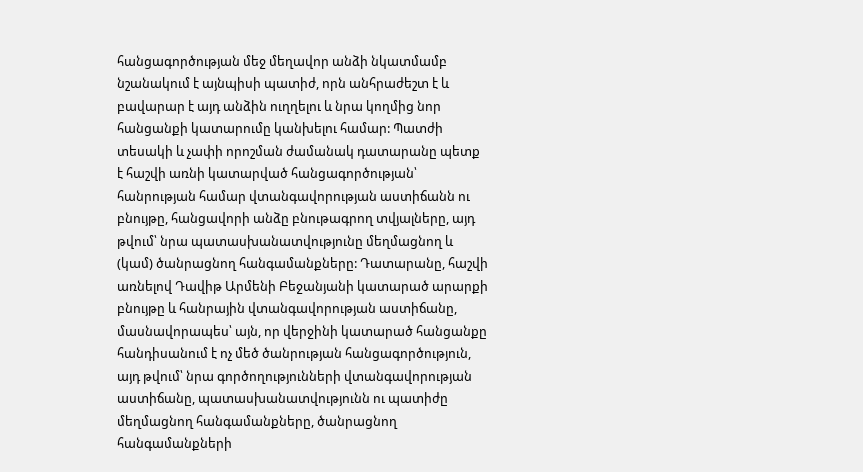հանցագործության մեջ մեղավոր անձի նկատմամբ նշանակում է այնպիսի պատիժ, որն անհրաժեշտ է և բավարար է այդ անձին ուղղելու և նրա կողմից նոր հանցանքի կատարումը կանխելու համար: Պատժի տեսակի և չափի որոշման ժամանակ դատարանը պետք է հաշվի առնի կատարված հանցագործության՝ հանրության համար վտանգավորության աստիճանն ու բնույթը, հանցավորի անձը բնութագրող տվյալները, այդ թվում՝ նրա պատասխանատվությունը մեղմացնող և (կամ) ծանրացնող հանգամանքները: Դատարանը, հաշվի առնելով Դավիթ Արմենի Բեջանյանի կատարած արարքի բնույթը և հանրային վտանգավորության աստիճանը, մասնավորապես՝ այն, որ վերջինի կատարած հանցանքը հանդիսանում է ոչ մեծ ծանրության հանցագործություն, այդ թվում՝ նրա գործողությունների վտանգավորության աստիճանը, պատասխանատվությունն ու պատիժը մեղմացնող հանգամանքները, ծանրացնող հանգամանքների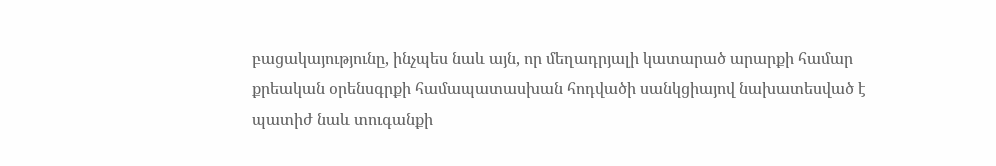բացակայությունը, ինչպես նաև այն, որ մեղադրյալի կատարած արարքի համար քրեական օրենսգրքի համապատասխան հոդվածի սանկցիայով նախատեսված է պատիժ նաև տուգանքի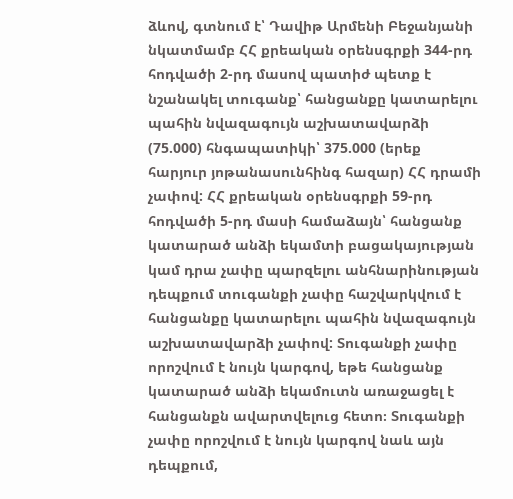ձևով, գտնում է՝ Դավիթ Արմենի Բեջանյանի նկատմամբ ՀՀ քրեական օրենսգրքի 344-րդ հոդվածի 2-րդ մասով պատիժ պետք է նշանակել տուգանք՝ հանցանքը կատարելու պահին նվազագույն աշխատավարձի (75.000) հնգապատիկի՝ 375.000 (երեք հարյուր յոթանասունհինգ հազար) ՀՀ դրամի չափով: ՀՀ քրեական օրենսգրքի 59-րդ հոդվածի 5-րդ մասի համաձայն՝ հանցանք կատարած անձի եկամտի բացակայության կամ դրա չափը պարզելու անհնարինության դեպքում տուգանքի չափը հաշվարկվում է հանցանքը կատարելու պահին նվազագույն աշխատավարձի չափով: Տուգանքի չափը որոշվում է նույն կարգով, եթե հանցանք կատարած անձի եկամուտն առաջացել է հանցանքն ավարտվելուց հետո։ Տուգանքի չափը որոշվում է նույն կարգով նաև այն դեպքում,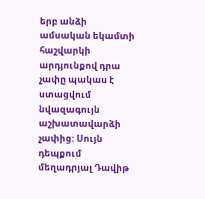երբ անձի ամսական եկամտի հաշվարկի արդյունքով դրա չափը պակաս է ստացվում նվազագույն աշխատավարձի չափից: Սույն դեպքում մեղադրյալ Դավիթ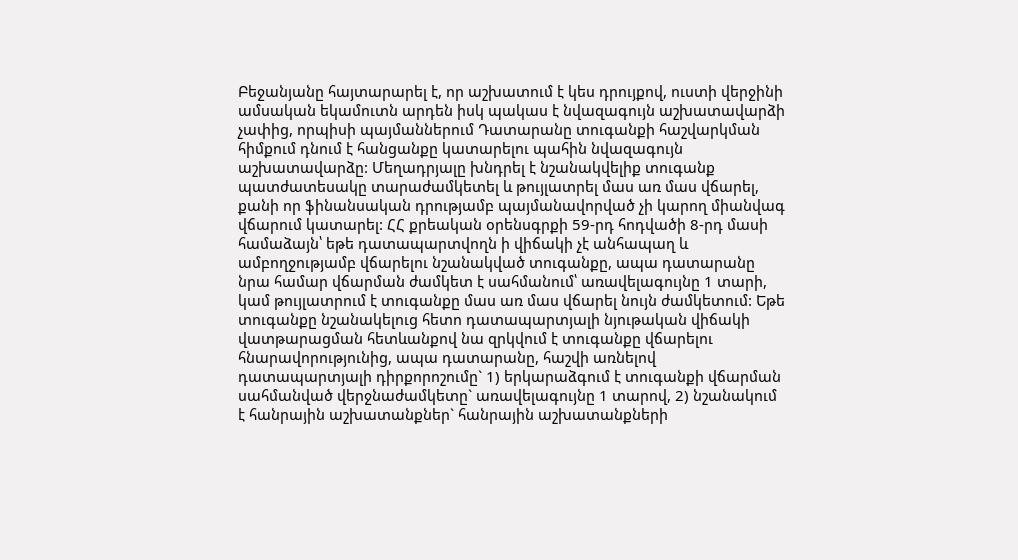Բեջանյանը հայտարարել է, որ աշխատում է կես դրույքով, ուստի վերջինի ամսական եկամուտն արդեն իսկ պակաս է նվազագույն աշխատավարձի չափից, որպիսի պայմաններում Դատարանը տուգանքի հաշվարկման հիմքում դնում է հանցանքը կատարելու պահին նվազագույն աշխատավարձը: Մեղադրյալը խնդրել է նշանակվելիք տուգանք պատժատեսակը տարաժամկետել և թույլատրել մաս առ մաս վճարել, քանի որ ֆինանսական դրությամբ պայմանավորված չի կարող միանվագ վճարում կատարել: ՀՀ քրեական օրենսգրքի 59-րդ հոդվածի 8-րդ մասի համաձայն՝ եթե դատապարտվողն ի վիճակի չէ անհապաղ և ամբողջությամբ վճարելու նշանակված տուգանքը, ապա դատարանը նրա համար վճարման ժամկետ է սահմանում՝ առավելագույնը 1 տարի, կամ թույլատրում է տուգանքը մաս առ մաս վճարել նույն ժամկետում: Եթե տուգանքը նշանակելուց հետո դատապարտյալի նյութական վիճակի վատթարացման հետևանքով նա զրկվում է տուգանքը վճարելու հնարավորությունից, ապա դատարանը, հաշվի առնելով դատապարտյալի դիրքորոշումը` 1) երկարաձգում է տուգանքի վճարման սահմանված վերջնաժամկետը` առավելագույնը 1 տարով, 2) նշանակում է հանրային աշխատանքներ` հանրային աշխատանքների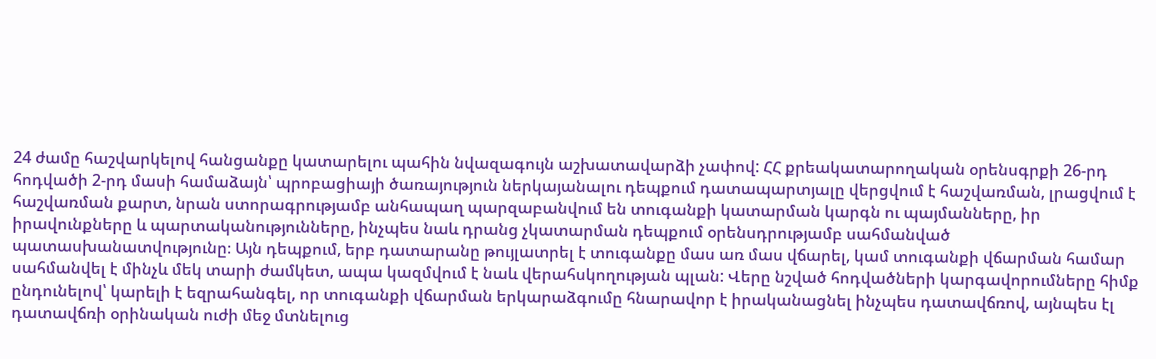24 ժամը հաշվարկելով հանցանքը կատարելու պահին նվազագույն աշխատավարձի չափով: ՀՀ քրեակատարողական օրենսգրքի 26-րդ հոդվածի 2-րդ մասի համաձայն՝ պրոբացիայի ծառայություն ներկայանալու դեպքում դատապարտյալը վերցվում է հաշվառման, լրացվում է հաշվառման քարտ, նրան ստորագրությամբ անհապաղ պարզաբանվում են տուգանքի կատարման կարգն ու պայմանները, իր իրավունքները և պարտականությունները, ինչպես նաև դրանց չկատարման դեպքում օրենսդրությամբ սահմանված պատասխանատվությունը։ Այն դեպքում, երբ դատարանը թույլատրել է տուգանքը մաս առ մաս վճարել, կամ տուգանքի վճարման համար սահմանվել է մինչև մեկ տարի ժամկետ, ապա կազմվում է նաև վերահսկողության պլան: Վերը նշված հոդվածների կարգավորումները հիմք ընդունելով՝ կարելի է եզրահանգել, որ տուգանքի վճարման երկարաձգումը հնարավոր է իրականացնել ինչպես դատավճռով, այնպես էլ դատավճռի օրինական ուժի մեջ մտնելուց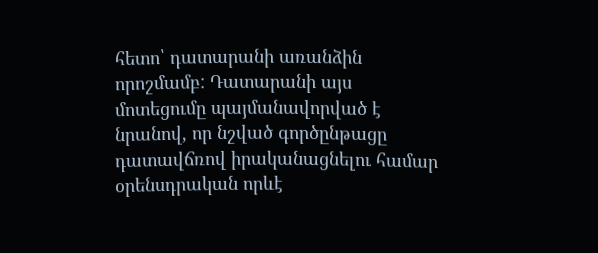հետո՝ դատարանի առանձին որոշմամբ: Դատարանի այս մոտեցումը պայմանավորված է նրանով, որ նշված գործընթացը դատավճռով իրականացնելու համար օրենսդրական որևէ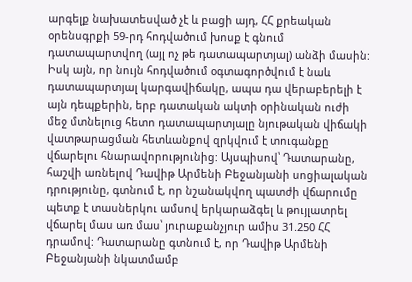արգելք նախատեսված չէ և բացի այդ, ՀՀ քրեական օրենսգրքի 59-րդ հոդվածում խոսք է գնում դատապարտվող (այլ ոչ թե դատապարտյալ) անձի մասին: Իսկ այն, որ նույն հոդվածում օգտագործվում է նաև դատապարտյալ կարգավիճակը, ապա դա վերաբերելի է այն դեպքերին, երբ դատական ակտի օրինական ուժի մեջ մտնելուց հետո դատապարտյալը նյութական վիճակի վատթարացման հետևանքով զրկվում է տուգանքը վճարելու հնարավորությունից: Այսպիսով՝ Դատարանը, հաշվի առնելով Դավիթ Արմենի Բեջանյանի սոցիալական դրությունը, գտնում է, որ նշանակվող պատժի վճարումը պետք է տասներկու ամսով երկարաձգել և թույլատրել վճարել մաս առ մաս՝ յուրաքանչյուր ամիս 31.250 ՀՀ դրամով: Դատարանը գտնում է, որ Դավիթ Արմենի Բեջանյանի նկատմամբ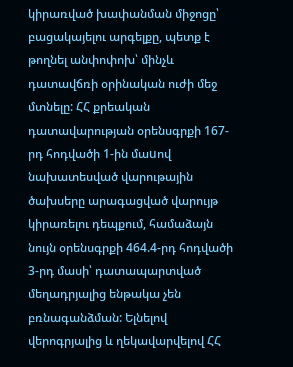կիրառված խափանման միջոցը՝ բացակայելու արգելքը, պետք է թողնել անփոփոխ՝ մինչև դատավճռի օրինական ուժի մեջ մտնելը: ՀՀ քրեական դատավարության օրենսգրքի 167-րդ հոդվածի 1-ին մաuով նախատեսված վարութային ծախսերը արագացված վարույթ կիրառելու դեպքում, համաձայն նույն օրենսգրքի 464.4-րդ հոդվածի 3-րդ մասի՝ դատապարտված մեղադրյալից ենթակա չեն բռնագանձման: Ելնելով վերոգրյալից և ղեկավարվելով ՀՀ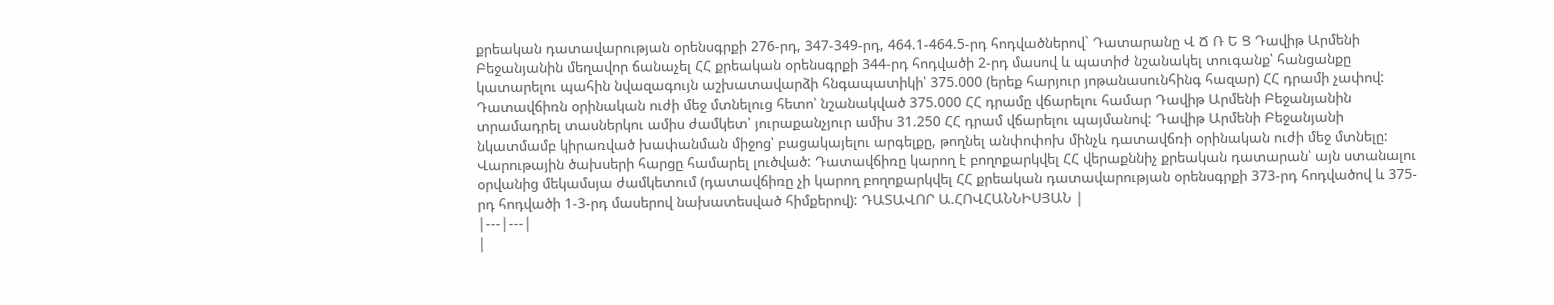քրեական դատավարության օրենսգրքի 276-րդ, 347-349-րդ, 464.1-464.5-րդ հոդվածներով` Դատարանը Վ Ճ Ռ Ե Ց Դավիթ Արմենի Բեջանյանին մեղավոր ճանաչել ՀՀ քրեական օրենսգրքի 344-րդ հոդվածի 2-րդ մասով և պատիժ նշանակել տուգանք՝ հանցանքը կատարելու պահին նվազագույն աշխատավարձի հնգապատիկի՝ 375.000 (երեք հարյուր յոթանասունհինգ հազար) ՀՀ դրամի չափով: Դատավճիռն օրինական ուժի մեջ մտնելուց հետո՝ նշանակված 375.000 ՀՀ դրամը վճարելու համար Դավիթ Արմենի Բեջանյանին տրամադրել տասներկու ամիս ժամկետ՝ յուրաքանչյուր ամիս 31.250 ՀՀ դրամ վճարելու պայմանով: Դավիթ Արմենի Բեջանյանի նկատմամբ կիրառված խափանման միջոց՝ բացակայելու արգելքը, թողնել անփոփոխ մինչև դատավճռի օրինական ուժի մեջ մտնելը: Վարութային ծախսերի հարցը համարել լուծված: Դատավճիռը կարող է բողոքարկվել ՀՀ վերաքննիչ քրեական դատարան՝ այն ստանալու օրվանից մեկամսյա ժամկետում (դատավճիռը չի կարող բողոքարկվել ՀՀ քրեական դատավարության օրենսգրքի 373-րդ հոդվածով և 375-րդ հոդվածի 1-3-րդ մասերով նախատեսված հիմքերով): ԴԱՏԱՎՈՐ Ա.ՀՈՎՀԱՆՆԻՍՅԱՆ |
|---|---|
|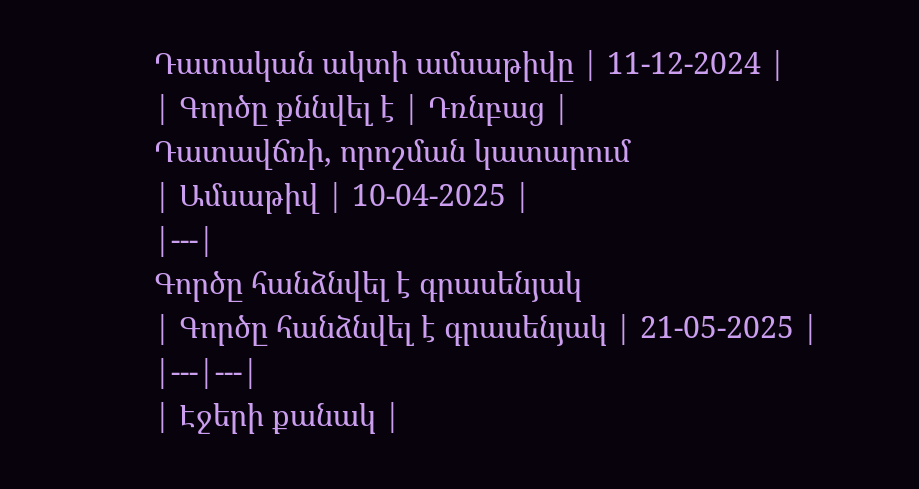Դատական ակտի ամսաթիվը | 11-12-2024 |
| Գործը քննվել է | Դռնբաց |
Դատավճռի, որոշման կատարում
| Ամսաթիվ | 10-04-2025 |
|---|
Գործը հանձնվել է գրասենյակ
| Գործը հանձնվել է գրասենյակ | 21-05-2025 |
|---|---|
| Էջերի քանակ |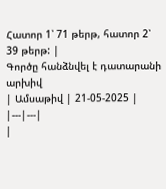Հատոր 1՝ 71 թերթ, հատոր 2՝ 39 թերթ: |
Գործը հանձնվել է դատարանի արխիվ
| Ամսաթիվ | 21-05-2025 |
|---|---|
|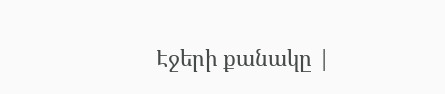Էջերի քանակը |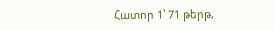Հատոր 1՝ 71 թերթ,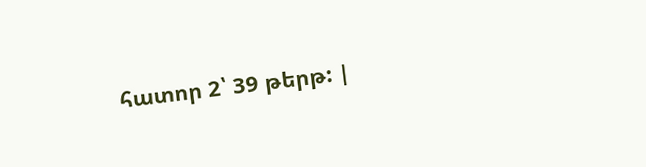հատոր 2՝ 39 թերթ: |